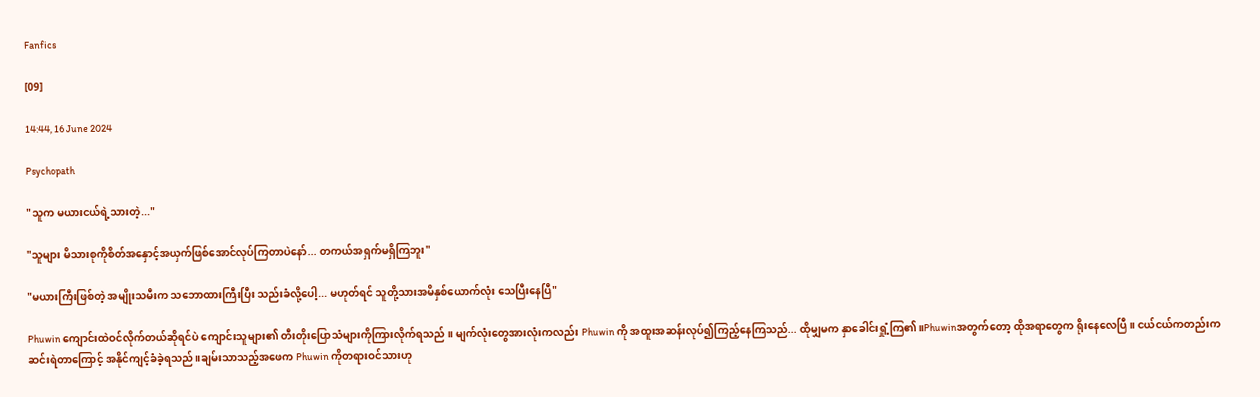Fanfics

[09]

14:44, 16 June 2024

Psychopath

"သူက မယားငယ်ရဲ့သားတဲ့..."

"သူများ မိသားစုကိုစိတ်အနှောင့်အယှက်ဖြစ်အောင်လုပ်ကြတာပဲနော်... တကယ်အရှက်မရှိကြဘူး"

"မယားကြီးဖြစ်တဲ့ အမျိုးသမီးက သဘောထားကြီးပြီး သည်းခံလို့ပေါ့... မဟုတ်ရင် သူတို့သားအမိနှစ်ယောက်လုံး သေပြီးနေပြီ"

Phuwin ကျောင်းထဲဝင်လိုက်တယ်ဆိုရင်ပဲ ကျောင်းသူများ၏ တီးတိုးပြောသံများကိုကြားလိုက်ရသည် ။ မျက်လုံးတွေအားလုံးကလည်း Phuwin ကို အထူးအဆန်းလုပ်၍ကြည့်နေကြသည်... ထိုမျှမက နှာခေါင်းရှုံ့ကြ၏။Phuwinအတွက်တော့ ထိုအရာတွေက ရိုးနေလေပြီ ။ ငယ်ငယ်ကတည်းက ဆင်းရဲတာကြောင့် အနိုင်ကျင့်ခံခဲ့ရသည် ။ချမ်းသာသည့်အဖေက Phuwin ကိုတရားဝင်သားဟု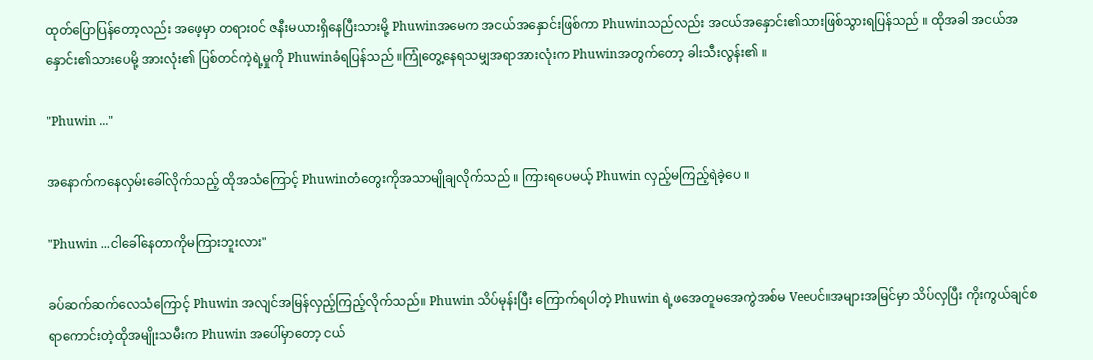ထုတ်ပြောပြန်တော့လည်း အဖေ့မှာ တရားဝင် ဇနီးမယားရှိနေပြီးသားမို့ Phuwinအမေက အငယ်အနှောင်းဖြစ်ကာ Phuwinသည်လည်း အငယ်အနှောင်း၏သားဖြစ်သွားရပြန်သည် ။ ထိုအခါ အငယ်အနှောင်း၏သားပေမို့ အားလုံး၏ ပြစ်တင်ကဲ့ရဲ့မှုကို Phuwinခံရပြန်သည် ။ကြုံတွေ့နေရသမျှအရာအားလုံးက Phuwinအတွက်တော့ ခါးသီးလွန်း၏ ။

"Phuwin ..."

အနောက်ကနေလှမ်းခေါ်လိုက်သည့် ထိုအသံကြောင့် Phuwinတံတွေးကိုအသာမျိုချလိုက်သည် ။ ကြားရပေမယ့် Phuwin လှည့်မကြည့်ရဲခဲ့ပေ ။

"Phuwin ...ငါခေါ်နေတာကိုမကြားဘူးလား"

ခပ်ဆက်ဆက်လေသံကြောင့် Phuwin အလျင်အမြန်လှည့်ကြည့်လိုက်သည်။ Phuwin သိပ်မုန်းပြီး ကြောက်ရပါတဲ့ Phuwin ရဲ့ဖအေတူမအေကွဲအစ်မ Veeပင်။အများအမြင်မှာ သိပ်လှပြီး ကိုးကွယ်ချင်စရာကောင်းတဲ့ထိုအမျိုးသမီးက Phuwin အပေါ်မှာတော့ ငယ်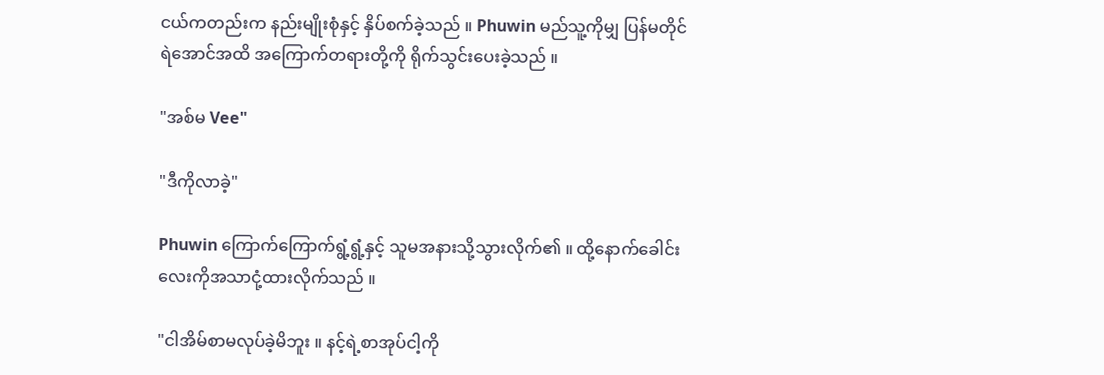ငယ်ကတည်းက နည်းမျိုးစုံနှင့် နှိပ်စက်ခဲ့သည် ။ Phuwin မည်သူ့ကိုမျှ ပြန်မတိုင်ရဲအောင်အထိ အကြောက်တရားတို့ကို ရိုက်သွင်းပေးခဲ့သည် ။

"အစ်မ Vee"

"ဒီကိုလာခဲ့"

Phuwin ကြောက်ကြောက်ရွံ့ရွံ့နှင့် သူမအနားသို့သွားလိုက်၏ ။ ထို့နောက်ခေါင်းလေးကိုအသာငုံ့ထားလိုက်သည် ။

"ငါအိမ်စာမလုပ်ခဲ့မိဘူး ။ နင့်ရဲ့စာအုပ်ငါ့ကို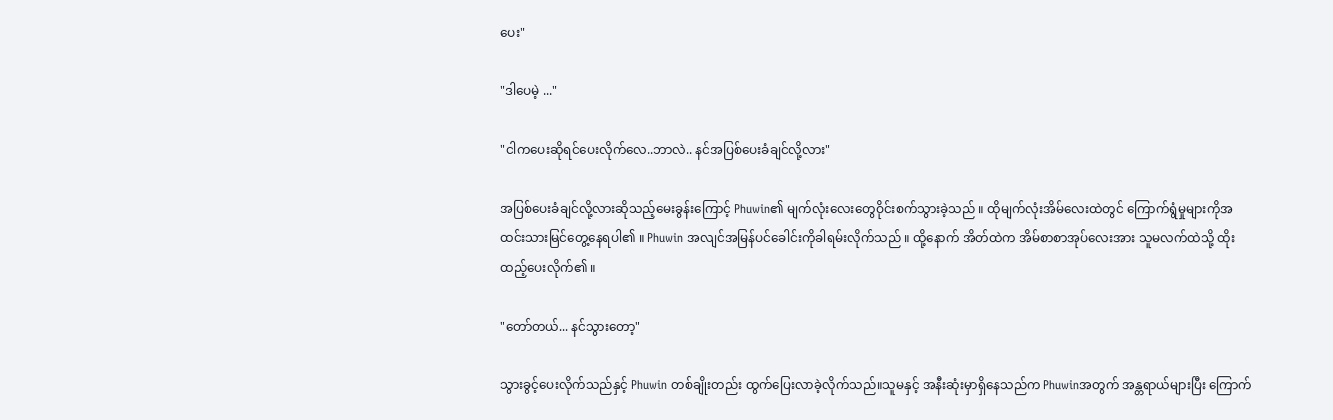ပေး"

"ဒါပေမဲ့ ..."

"ငါကပေးဆိုရင်ပေးလိုက်လေ..ဘာလဲ.. နင်အပြစ်ပေးခံချင်လို့လား"

အပြစ်ပေးခံချင်လို့လားဆိုသည့်မေးခွန်းကြောင့် Phuwin၏ မျက်လုံးလေးတွေဝိုင်းစက်သွားခဲ့သည် ။ ထိုမျက်လုံးအိမ်လေးထဲတွင် ကြောက်ရွံမှုများကိုအထင်းသားမြင်တွေ့နေရပါ၏ ။ Phuwin အလျင်အမြန်ပင်ခေါင်းကိုခါရမ်းလိုက်သည် ။ ထို့နောက် အိတ်ထဲက အိမ်စာစာအုပ်လေးအား သူမလက်ထဲသို့ ထိုးထည့်ပေးလိုက်၏ ။

"တော်တယ်... နင်သွားတော့"

သွားခွင့်ပေးလိုက်သည်နှင့် Phuwin တစ်ချိုးတည်း ထွက်ပြေးလာခဲ့လိုက်သည်။သူမနှင့် အနီးဆုံးမှာရှိနေသည်က Phuwinအတွက် အန္တရာယ်များပြီး ကြောက်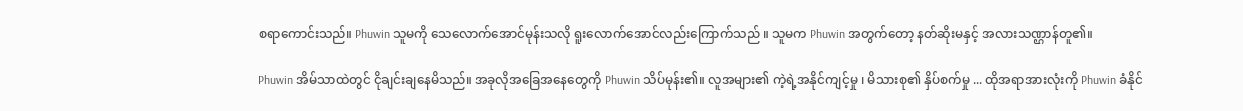စရာကောင်းသည်။ Phuwin သူမကို သေလောက်အောင်မုန်းသလို ရူးလောက်အောင်လည်းကြောက်သည် ။ သူမက Phuwin အတွက်တော့ နတ်ဆိုးမနှင့် အလားသဏ္ဌာန်တူ၏။

Phuwin အိမ်သာထဲတွင် ငိုချင်းချနေမိသည်။ အခုလိုအခြေအနေတွေကို Phuwin သိပ်မုန်း၏။ လူအများ၏ ကဲ့ရဲ့အနိုင်ကျင့်မှု ၊ မိသားစု၏ နှိပ်စက်မှု ... ထိုအရာအားလုံးကို Phuwin ခံနိုင်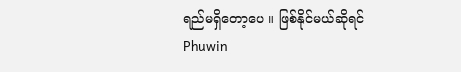ရည်မရှိတော့ပေ ။ ဖြစ်နိုင်မယ်ဆိုရင် Phuwin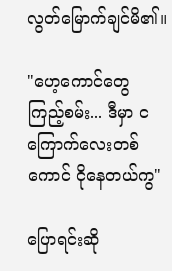လွတ်မြောက်ချင်မိ၏။

"ဟေ့ကောင်တွေ ကြည့်စမ်း... ဒီမှာ ငကြောက်လေးတစ်ကောင် ငိုနေတယ်ကွ"

ပြောရင်းဆို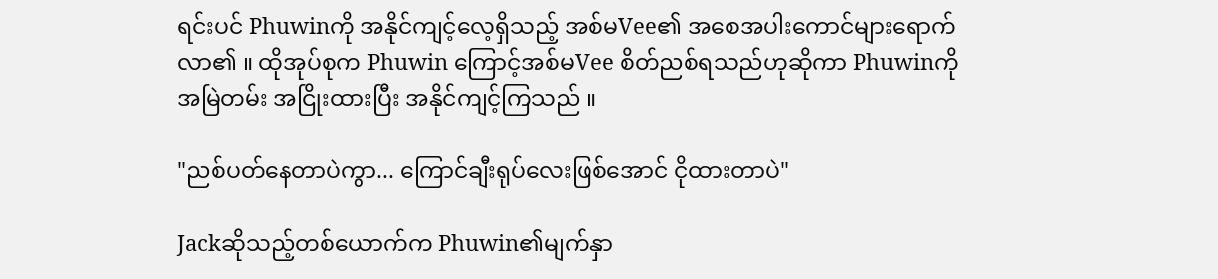ရင်းပင် Phuwinကို အနိုင်ကျင့်လေ့ရှိသည့် အစ်မVee၏ အစေအပါးကောင်များရောက်လာ၏ ။ ထိုအုပ်စုက Phuwin ကြောင့်အစ်မVee စိတ်ညစ်ရသည်ဟုဆိုကာ Phuwinကို အမြဲတမ်း အငြိုးထားပြီး အနိုင်ကျင့်ကြသည် ။

"ညစ်ပတ်နေတာပဲကွာ... ကြောင်ချီးရုပ်လေးဖြစ်အောင် ငိုထားတာပဲ"

Jackဆိုသည့်တစ်ယောက်က Phuwin၏မျက်နှာ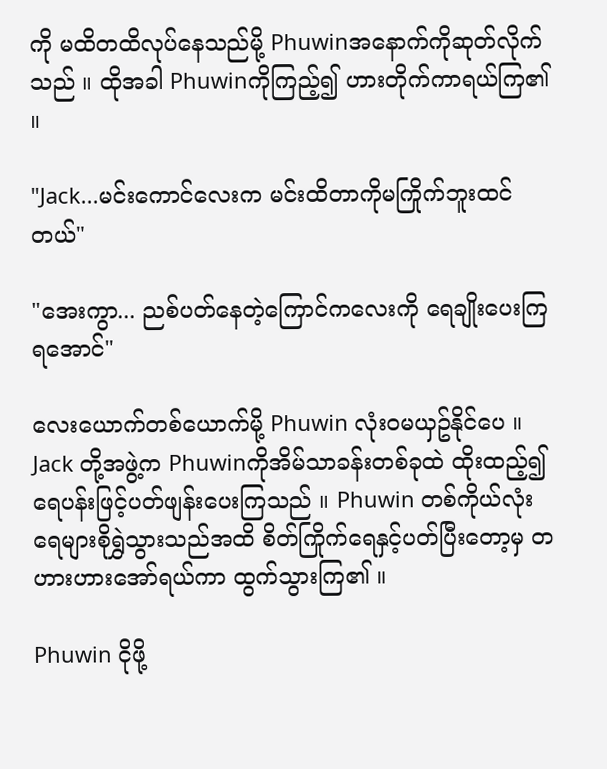ကို မထိတထိလုပ်နေသည်မို့ Phuwinအနောက်ကိုဆုတ်လိုက်သည် ။ ထိုအခါ Phuwinကိုကြည့်၍ ဟားတိုက်ကာရယ်ကြ၏ ။

"Jack...မင်းကောင်လေးက မင်းထိတာကိုမကြိုက်ဘူးထင်တယ်"

"အေးကွာ... ညစ်ပတ်နေတဲ့ကြောင်ကလေးကို ရေချိုးပေးကြရအောင်"

လေးယောက်တစ်ယောက်မို့ Phuwin လုံးဝမယှဥ်နိုင်ပေ ။ Jack တို့အဖွဲ့က Phuwinကိုအိမ်သာခန်းတစ်ခုထဲ ထိုးထည့်၍  ရေပန်းဖြင့်ပတ်ဖျန်းပေးကြသည် ။ Phuwin တစ်ကိုယ်လုံး ရေများစိုရွှဲသွားသည်အထိ စိတ်ကြိုက်ရေနှင့်ပတ်ပြီးတော့မှ တဟားဟားအော်ရယ်ကာ ထွက်သွားကြ၏ ။

Phuwin ငိုဖို့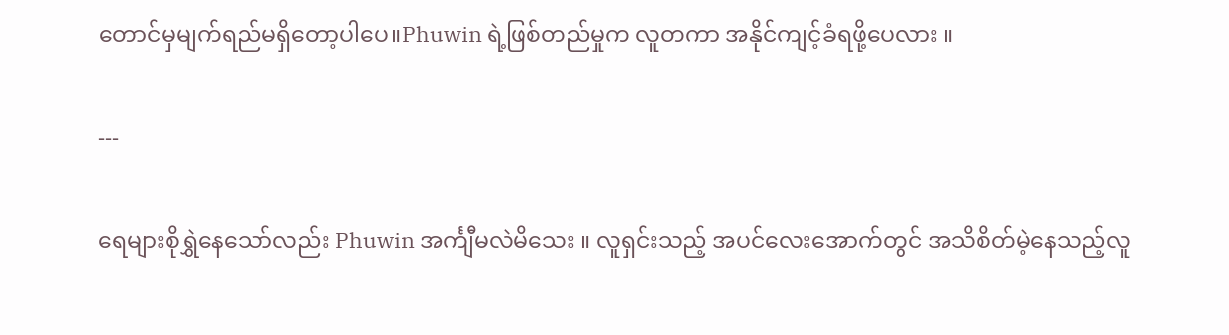တောင်မှမျက်ရည်မရှိတော့ပါပေ။Phuwin ရဲ့ဖြစ်တည်မှုက လူတကာ အနိုင်ကျင့်ခံရဖို့ပေလား ။

---

ရေများစိုရွှဲနေသော်လည်း Phuwin အင်္ကျီမလဲမိသေး ။ လူရှင်းသည့် အပင်လေးအောက်တွင် အသိစိတ်မဲ့နေသည့်လူ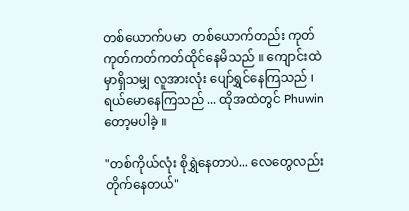တစ်ယောက်ပမာ  တစ်ယောက်တည်း ကုတ်ကုတ်ကတ်ကတ်ထိုင်နေမိသည် ။ ကျောင်းထဲမှာရှိသမျှ လူအားလုံး ပျော်ရွှင်နေကြသည် ၊ ရယ်မောနေကြသည် ... ထိုအထဲတွင် Phuwinတော့မပါခဲ့ ။

"တစ်ကိုယ်လုံး စိုရွှဲနေတာပဲ... လေတွေလည်းတိုက်နေတယ်"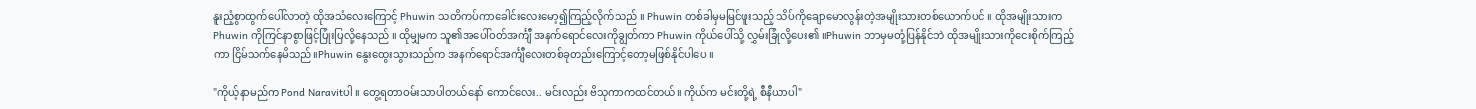နူးညံ့စွာထွက်ပေါ်လာတဲ့ ထိုအသံလေးကြောင့် Phuwin သတိကပ်ကာခေါင်းလေးမော့၍ကြည့်လိုက်သည် ။ Phuwin တစ်ခါမှမမြင်ဖူးသည့် သိပ်ကိုချောမောလွန်းတဲ့အမျိုးသားတစ်ယောက်ပင် ။ ထိုအမျိုးသားက Phuwin ကိုကြင်နာစွာဖြင့်ပြုံးပြလို့နေသည် ။ ထိုမျှမက သူ၏အပေါ်ဝတ်အင်္ကျီ အနက်ရောင်လေးကိုချွတ်ကာ Phuwin ကိုယ်ပေါ်သို့ လွှမ်းခြုံလို့ပေး၏ ။Phuwin ဘာမှမတုံ့ပြန်နိုင်ဘဲ ထိုအမျိုးသားကိုငေးစိုက်ကြည့်ကာ ငြိမ်သက်နေမိသည်။Phuwin နွေးထွေးသွားသည်က အနက်ရောင်အင်္ကျီလေးတစ်ခုတည်းကြောင့်တော့မဖြစ်နိုင်ပါပေ ။

"ကိုယ့်နာမည်က Pond Naravitပါ ။ တွေ့ရတာဝမ်းသာပါတယ်နော် ကောင်လေး.. မင်းလည်း ဗိသုကာကထင်တယ်။ ကိုယ်က မင်းတို့ရဲ့ စီနီယာပါ"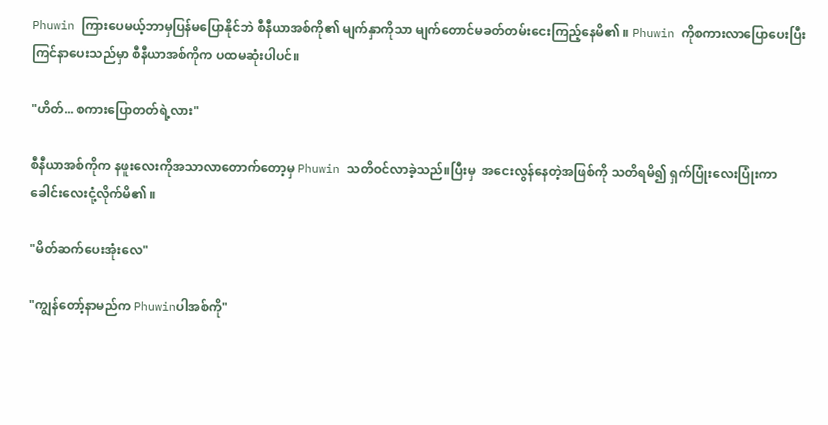Phuwin ကြားပေမယ့်ဘာမှပြန်မပြောနိုင်ဘဲ စီနီယာအစ်ကို၏ မျက်နှာကိုသာ မျက်တောင်မခတ်တမ်းငေးကြည့်နေမိ၏ ။ Phuwin ကိုစကားလာပြောပေးပြီး ကြင်နာပေးသည်မှာ စီနီယာအစ်ကိုက ပထမဆုံးပါပင်။

"ဟိတ်... စကားပြောတတ်ရဲ့လား"

စီနီယာအစ်ကိုက နဖူးလေးကိုအသာလာတောက်တော့မှ Phuwin သတိဝင်လာခဲ့သည်။ပြီးမှ  အငေးလွန်နေတဲ့အဖြစ်ကို သတိရမိ၍ ရှက်ပြုံးလေးပြုံးကာ ခေါင်းလေးငုံ့လိုက်မိ၏ ။

"မိတ်ဆက်ပေးအုံးလေ"

"ကျွန်တော့်နာမည်က Phuwinပါအစ်ကို"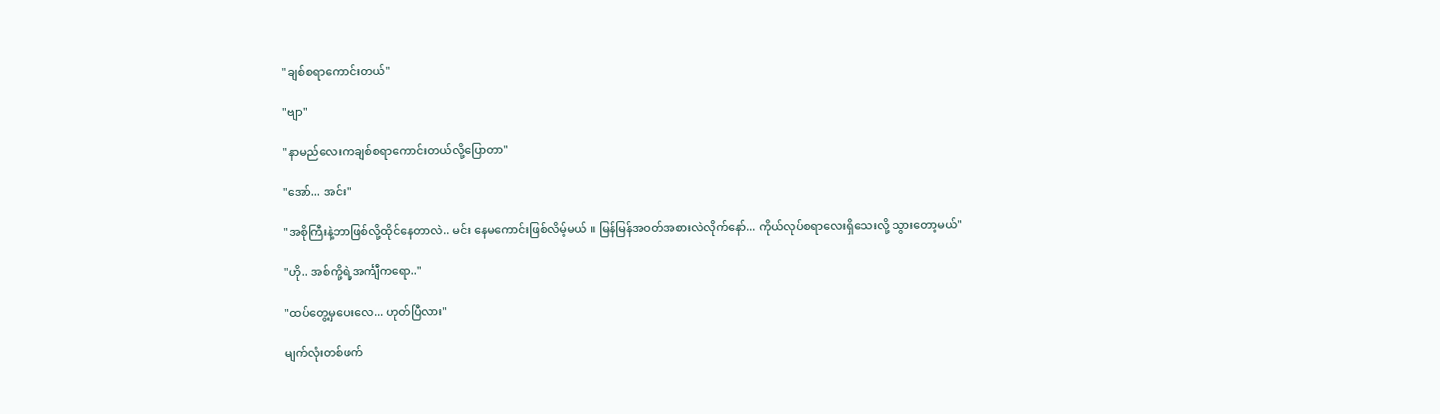"ချစ်စရာကောင်းတယ်"

"ဗျာ"

"နာမည်လေးကချစ်စရာကောင်းတယ်လို့ပြောတာ"

"အော်... အင်း"

"အစိုကြီးနဲ့ဘာဖြစ်လို့ထိုင်နေတာလဲ.. မင်း နေမကောင်းဖြစ်လိမ့်မယ် ။ မြန်မြန်အဝတ်အစားလဲလိုက်နော်... ကိုယ်လုပ်စရာလေးရှိသေးလို့ သွားတော့မယ်"

"ဟို.. အစ်ကို့ရဲ့အင်္ကျီကရော.."

"ထပ်တွေ့မှပေးလေ... ဟုတ်ပြီလား"

မျက်လုံးတစ်ဖက်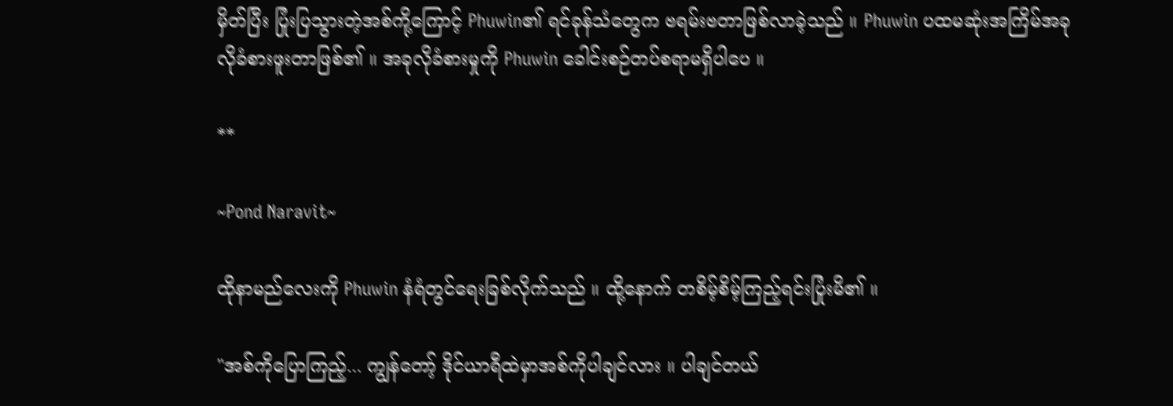မှိတ်ပြီး ပြုံးပြသွားတဲ့အစ်ကို့ကြောင့် Phuwin၏ ရင်ခုန်သံတွေက ဗရမ်းဗတာဖြစ်လာခဲ့သည် ။ Phuwin ပထမဆုံးအကြိမ်အခုလိုခံစားဖူးတာဖြစ်၏ ။ အခုလိုခံစားမှုကို Phuwin ခေါင်းစဉ်တပ်စရာမရှိပါပေ ။

**

~Pond Naravit~

ထိုနာမည်လေးကို Phuwin နံရံတွင်ရေးခြစ်လိုက်သည် ။ ထို့နောက် တစိမ့်စိမ့်ကြည့်ရင်းပြုံးမိ၏ ။

"အစ်ကိုပြောကြည့်... ကျွန်တော့် ဒိုင်ယာရီထဲမှာအစ်ကိုပါချင်လား ။ ပါချင်တယ်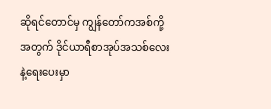ဆိုရင်တောင်မှ ကျွန်တော်ကအစ်ကို့အတွက် ဒိုင်ယာရီစာအုပ်အသစ်လေးနဲ့ရေးပေးမှာ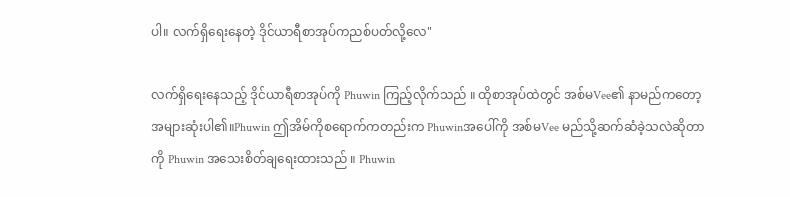ပါ။ လက်ရှိရေးနေတဲ့ ဒိုင်ယာရီစာအုပ်ကညစ်ပတ်လို့လေ"

လက်ရှိရေးနေသည့် ဒိုင်ယာရီစာအုပ်ကို Phuwin ကြည့်လိုက်သည် ။ ထိုစာအုပ်ထဲတွင် အစ်မVee၏ နာမည်ကတော့ အများဆုံးပါ၏။Phuwin ဤအိမ်ကိုစရောက်ကတည်းက Phuwinအပေါ်ကို အစ်မVee မည်သို့ဆက်ဆံခဲ့သလဲဆိုတာကို Phuwin အသေးစိတ်ချရေးထားသည် ။ Phuwin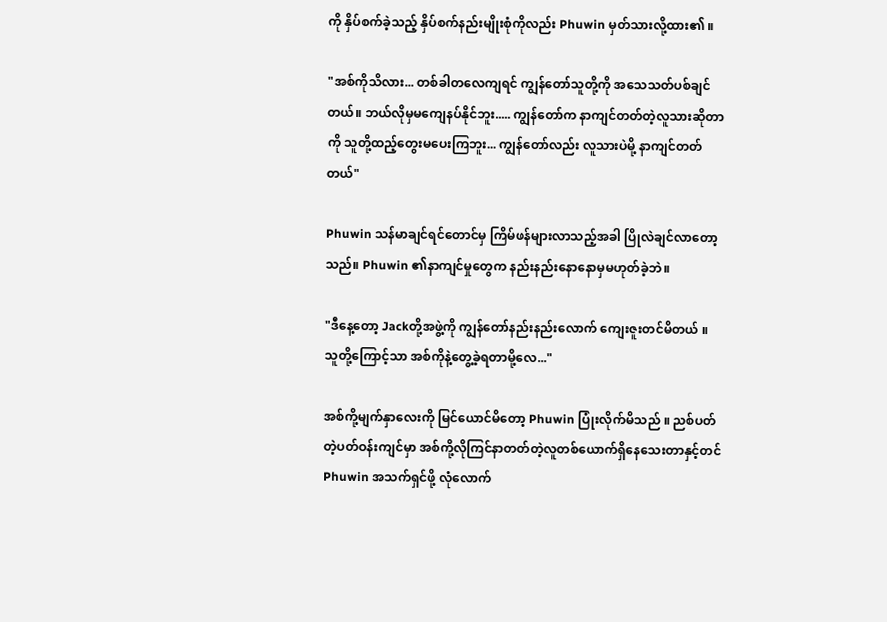ကို နှိပ်စက်ခဲ့သည့် နှိပ်စက်နည်းမျိုးစုံကိုလည်း Phuwin မှတ်သားလို့ထား၏ ။

"အစ်ကိုသိလား... တစ်ခါတလေကျရင် ကျွန်တော်သူတို့ကို အသေသတ်ပစ်ချင်တယ်။ ဘယ်လိုမှမကျေနပ်နိုင်ဘူး..... ကျွန်တော်က နာကျင်တတ်တဲ့လူသားဆိုတာကို သူတို့ထည့်တွေးမပေးကြဘူး... ကျွန်တော်လည်း လူသားပဲမို့ နာကျင်တတ်တယ်"

Phuwin သန်မာချင်ရင်တောင်မှ ကြိမ်ဖန်များလာသည့်အခါ ပြိုလဲချင်လာတော့သည်။ Phuwin ၏နာကျင်မှုတွေက နည်းနည်းနောနောမှမဟုတ်ခဲ့ဘဲ။

"ဒီနေ့တော့ Jackတို့အဖွဲ့ကို ကျွန်တော်နည်းနည်းလောက် ကျေးဇူးတင်မိတယ် ။ သူတို့ကြောင့်သာ အစ်ကိုနဲ့တွေ့ခဲ့ရတာမို့လေ..."

အစ်ကို့မျက်နှာလေးကို မြင်ယောင်မိတော့ Phuwin ပြုံးလိုက်မိသည် ။ ညစ်ပတ်တဲ့ပတ်ဝန်းကျင်မှာ အစ်ကို့လိုကြင်နာတတ်တဲ့လူတစ်ယောက်ရှိနေသေးတာနှင့်တင် Phuwin အသက်ရှင်ဖို့ လုံလောက်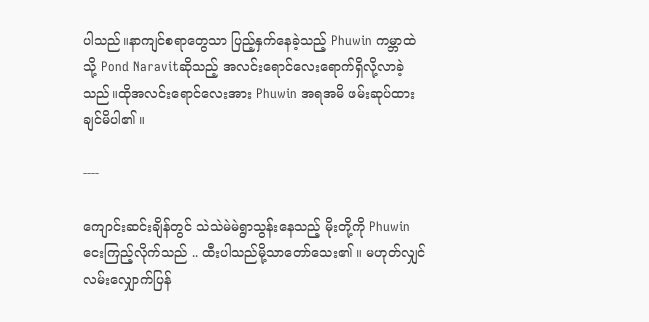ပါသည်။နာကျင်စရာတွေသာ ပြည့်နှက်နေခဲ့သည့် Phuwin ကမ္ဘာထဲသို့ Pond Naravitဆိုသည့် အလင်းရောင်လေးရောက်ရှိလို့လာခဲ့သည်။ထိုအလင်းရောင်လေးအား Phuwin အရအမိ ဖမ်းဆုပ်ထားချင်မိပါ၏ ။

----

ကျောင်းဆင်းချိန်တွင် သဲသဲမဲမဲရွာသွန်းနေသည့် မိုးတို့ကို Phuwin ငေးကြည့်လိုက်သည် .. ထီးပါသည်မို့သာတော်သေး၏ ။ မဟုတ်လျှင် လမ်းလျှောက်ပြန်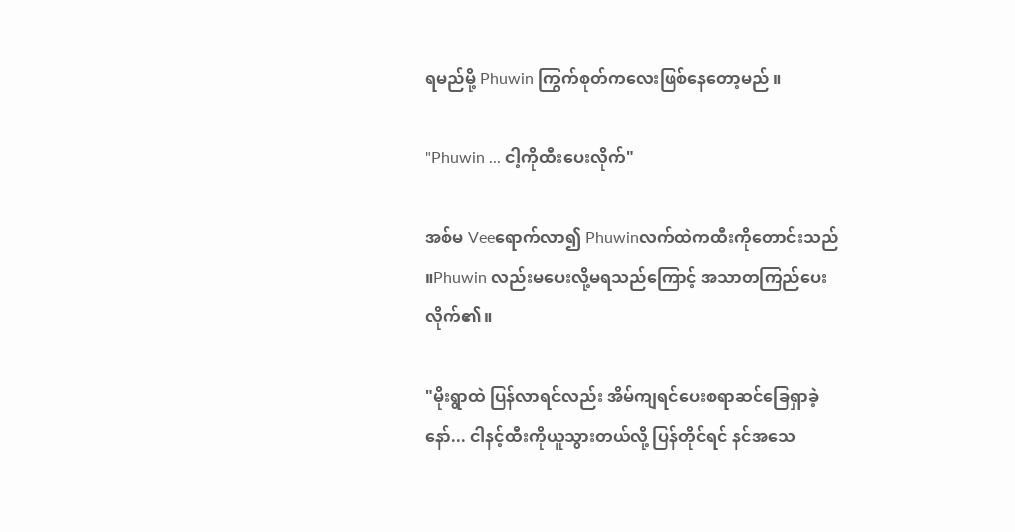ရမည်မို့ Phuwin ကြွက်စုတ်ကလေးဖြစ်နေတော့မည် ။

"Phuwin ... ငါ့ကိုထီးပေးလိုက်"

အစ်မ Veeရောက်လာ၍ Phuwinလက်ထဲကထီးကိုတောင်းသည် ။Phuwin လည်းမပေးလို့မရသည်ကြောင့် အသာတကြည်ပေးလိုက်၏။

"မိုးရွာထဲ ပြန်လာရင်လည်း အိမ်ကျရင်ပေးစရာဆင်ခြေရှာခဲ့နော်... ငါနင့်ထီးကိုယူသွားတယ်လို့ ပြန်တိုင်ရင် နင်အသေ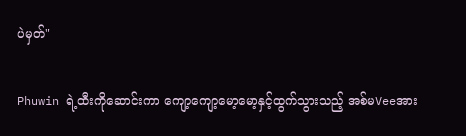ပဲမှတ်"

Phuwin ရဲ့ထီးကိုဆောင်းကာ ကျော့ကျော့မော့မော့နှင့်ထွက်သွားသည့် အစ်မVeeအား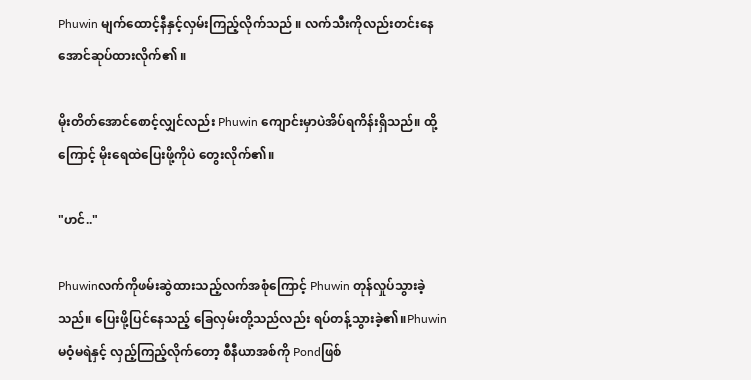Phuwin မျက်ထောင့်နီနှင့်လှမ်းကြည့်လိုက်သည် ။ လက်သီးကိုလည်းတင်းနေအောင်ဆုပ်ထားလိုက်၏ ။

မိုးတိတ်အောင်စောင့်လျှင်လည်း Phuwin ကျောင်းမှာပဲအိပ်ရကိန်းရှိသည်။ ထို့ကြောင့် မိုးရေထဲပြေးဖို့ကိုပဲ တွေးလိုက်၏။

"ဟင်.."

Phuwinလက်ကိုဖမ်းဆွဲထားသည့်လက်အစုံကြောင့် Phuwin တုန်လှုပ်သွားခဲ့သည်။ ပြေးဖို့ပြင်နေသည့် ခြေလှမ်းတို့သည်လည်း ရပ်တန့်သွားခဲ့၏။Phuwin မဝံ့မရဲနှင့် လှည့်ကြည့်လိုက်တော့ စီနီယာအစ်ကို Pondဖြစ်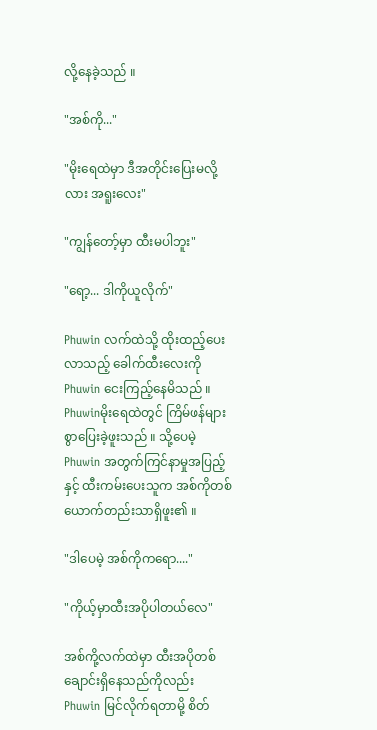လို့နေခဲ့သည် ။

"အစ်ကို..."

"မိုးရေထဲမှာ ဒီအတိုင်းပြေးမလို့လား အရူးလေး"

"ကျွန်တော့်မှာ ထီးမပါဘူး"

"ရော့... ဒါကိုယူလိုက်"

Phuwin လက်ထဲသို့ ထိုးထည့်ပေးလာသည့် ခေါက်ထီးလေးကို Phuwin ငေးကြည့်နေမိသည် ။ Phuwinမိုးရေထဲတွင် ကြိမ်ဖန်များစွာပြေးခဲ့ဖူးသည် ။ သို့ပေမဲ့ Phuwin အတွက်ကြင်နာမှုအပြည့်နှင့် ထီးကမ်းပေးသူက အစ်ကိုတစ်ယောက်တည်းသာရှိဖူး၏ ။

"ဒါပေမဲ့ အစ်ကိုကရော...."

"ကိုယ့်မှာထီးအပိုပါတယ်လေ"

အစ်ကို့လက်ထဲမှာ ထီးအပိုတစ်ချောင်းရှိနေသည်ကိုလည်း Phuwin မြင်လိုက်ရတာမို့ စိတ်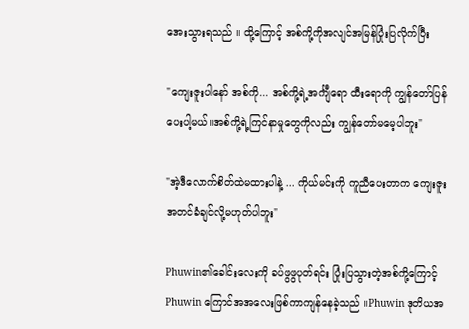အေးသွားရသည် ။ ထို့ကြောင့် အစ်ကို့ကိုအလျင်အမြန်ပြုံးပြလိုက်ပြီး

"ကျေးဇူးပါနော် အစ်ကို... အစ်ကို့ရဲ့အင်္ကျီရော ထီးရောကို ကျွန်တော်ပြန်ပေးပါ့မယ်။အစ်ကို့ရဲ့ကြင်နာမှုတွေကိုလည်း ကျွန်တော်မမေ့ပါဘူး"

"အဲ့ဒီလောက်စိတ်ထဲမထားပါနဲ့ ... ကိုယ်မင်းကို ကူညီပေးတာက ကျေးဇူးအတင်ခံချင်လို့မဟုတ်ပါဘူး"

Phuwin၏ခေါင်းလေးကို ခပ်ဖွဖွပုတ်ရင်း ပြုံးပြသွားတဲ့အစ်ကို့ကြောင့် Phuwin ကြောင်အအလေးဖြစ်ကာကျန်နေခဲ့သည် ။Phuwin ဒုတိယအ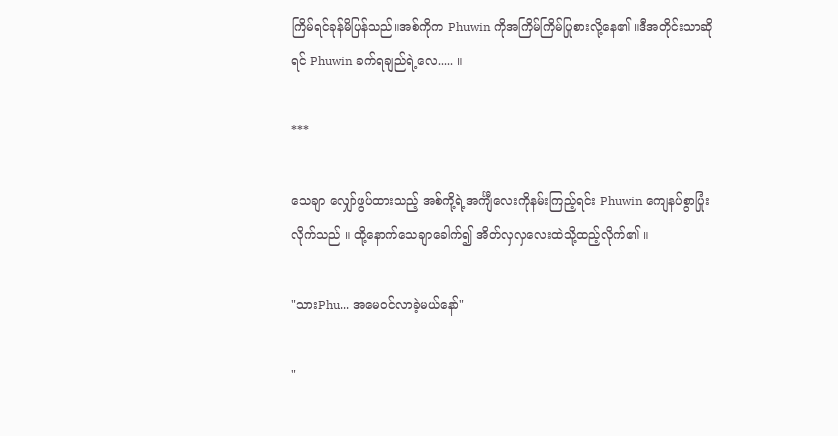ကြိမ်ရင်ခုန်မိပြန်သည်။အစ်ကိုက Phuwin ကိုအကြိမ်ကြိမ်ပြုစားလို့နေ၏ ။ဒီအတိုင်းသာဆိုရင် Phuwin ခက်ရချည်ရဲ့လေ..... ။

***

သေချာ လျှော်ဖွပ်ထားသည့် အစ်ကို့ရဲ့အင်္ကျီလေးကိုနမ်းကြည့်ရင်း Phuwin ကျေနပ်စွာပြုံးလိုက်သည် ။ ထို့နောက်သေချာခေါက်၍ အိတ်လှလှလေးထဲသို့ထည့်လိုက်၏ ။

"သားPhu... အမေဝင်လာခဲ့မယ်နော်"

"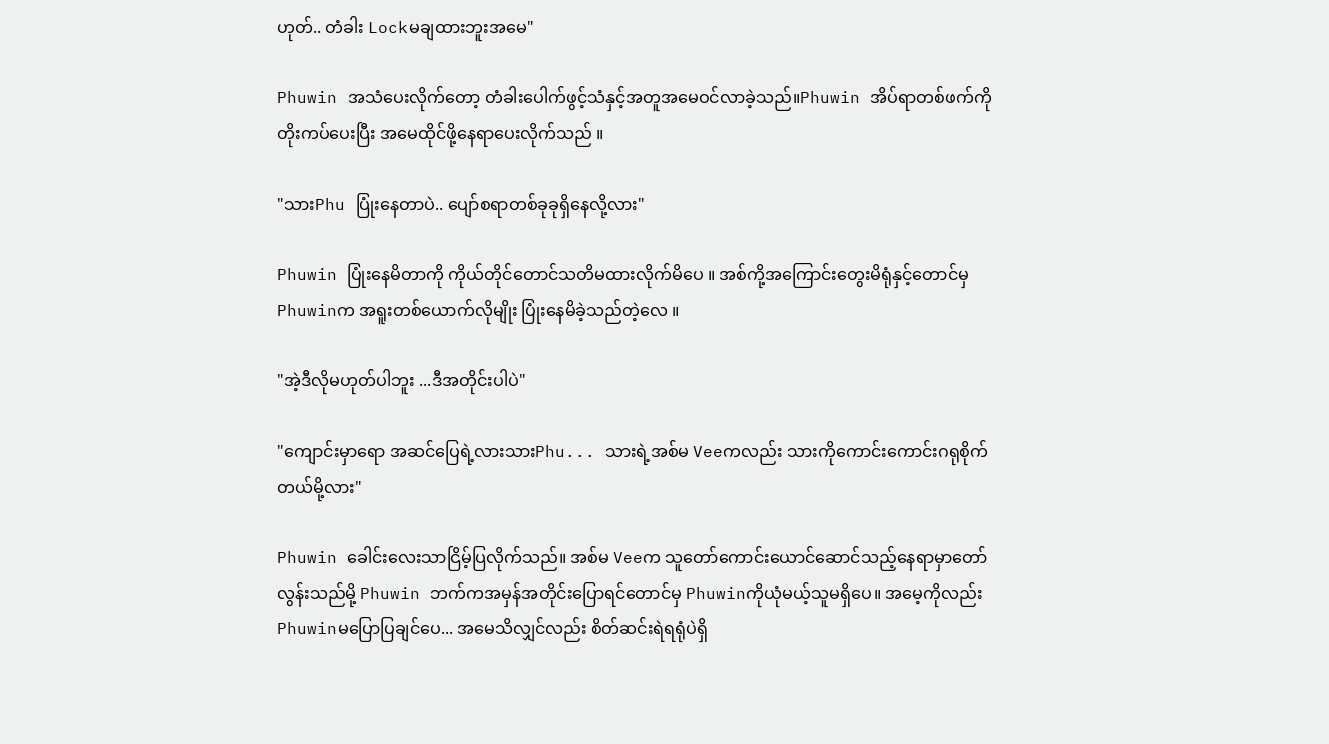ဟုတ်.. တံခါး Lockမချထားဘူးအမေ"

Phuwin အသံပေးလိုက်တော့ တံခါးပေါက်ဖွင့်သံနှင့်အတူအမေဝင်လာခဲ့သည်။Phuwin အိပ်ရာတစ်ဖက်ကို တိုးကပ်ပေးပြီး အမေထိုင်ဖို့နေရာပေးလိုက်သည် ။

"သားPhu ပြုံးနေတာပဲ.. ပျော်စရာတစ်ခုခုရှိနေလို့လား"

Phuwin ပြုံးနေမိတာကို ကိုယ်တိုင်တောင်သတိမထားလိုက်မိပေ ။ အစ်ကို့အကြောင်းတွေးမိရုံနှင့်တောင်မှ Phuwinက အရူးတစ်ယောက်လိုမျိုး ပြုံးနေမိခဲ့သည်တဲ့လေ ။

"အဲ့ဒီလိုမဟုတ်ပါဘူး ...ဒီအတိုင်းပါပဲ"

"ကျောင်းမှာရော အဆင်ပြေရဲ့လားသားPhu... သားရဲ့အစ်မ Veeကလည်း သားကိုကောင်းကောင်းဂရုစိုက်တယ်မို့လား"

Phuwin ခေါင်းလေးသာငြိမ့်ပြလိုက်သည်။ အစ်မ Veeက သူတော်ကောင်းယောင်ဆောင်သည့်နေရာမှာတော်လွန်းသည်မို့ Phuwin ဘက်ကအမှန်အတိုင်းပြောရင်တောင်မှ Phuwinကိုယုံမယ့်သူမရှိပေ။ အမေ့ကိုလည်း Phuwinမပြောပြချင်ပေ... အမေသိလျှင်လည်း စိတ်ဆင်းရဲရရုံပဲရှိ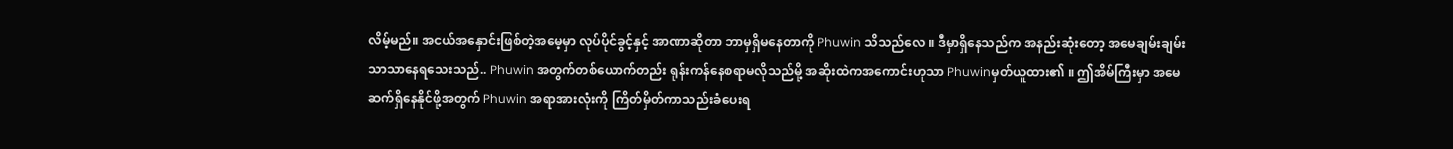လိမ့်မည်။ အငယ်အနှောင်းဖြစ်တဲ့အမေ့မှာ လုပ်ပိုင်ခွင့်နှင့် အာဏာဆိုတာ ဘာမှရှိမနေတာကို Phuwin သိသည်လေ ။ ဒီမှာရှိနေသည်က အနည်းဆုံးတော့ အမေချမ်းချမ်းသာသာနေရသေးသည်.. Phuwin အတွက်တစ်ယောက်တည်း ရုန်းကန်နေစရာမလိုသည်မို့ အဆိုးထဲကအကောင်းဟုသာ Phuwinမှတ်ယူထား၏ ။ ဤအိမ်ကြီးမှာ အမေဆက်ရှိနေနိုင်ဖို့အတွက် Phuwin အရာအားလုံးကို ကြိတ်မှိတ်ကာသည်းခံပေးရ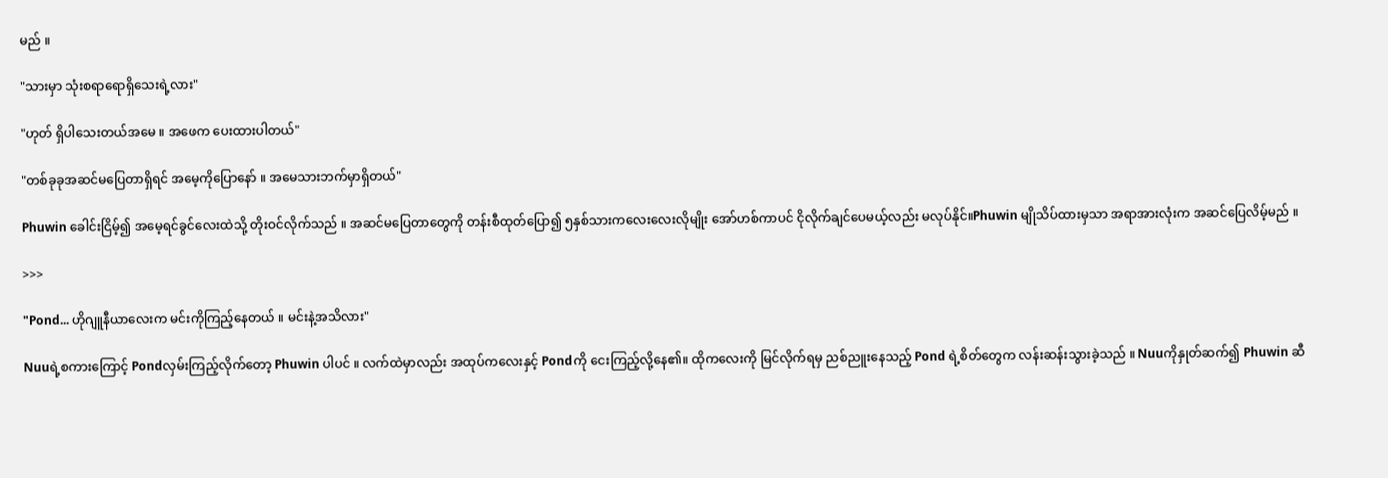မည် ။

"သားမှာ သုံးစရာရောရှိသေးရဲ့လား"

"ဟုတ် ရှိပါသေးတယ်အမေ ။ အဖေက ပေးထားပါတယ်"

"တစ်ခုခုအဆင်မပြေတာရှိရင် အမေ့ကိုပြောနော် ။ အမေသားဘက်မှာရှိတယ်"

Phuwin ခေါင်းငြိမ့်၍ အမေ့ရင်ခွင်လေးထဲသို့ တိုးဝင်လိုက်သည် ။ အဆင်မပြေတာတွေကို တန်းစီထုတ်ပြော၍ ၅နှစ်သားကလေးလေးလိုမျိုး အော်ဟစ်ကာပင် ငိုလိုက်ချင်ပေမယ့်လည်း မလုပ်နိုင်။Phuwin မျိုသိပ်ထားမှသာ အရာအားလုံးက အဆင်ပြေလိမ့်မည် ။

>>>

"Pond... ဟိုဂျူနီယာလေးက မင်းကိုကြည့်နေတယ် ။ မင်းနဲ့အသိလား"

Nuuရဲ့စကားကြောင့် Pondလှမ်းကြည့်လိုက်တော့ Phuwin ပါပင် ။ လက်ထဲမှာလည်း အထုပ်ကလေးနှင့် Pondကို ငေးကြည့်လို့နေ၏။ ထိုကလေးကို မြင်လိုက်ရမှ ညစ်ညူးနေသည့် Pond ရဲ့စိတ်တွေက လန်းဆန်းသွားခဲ့သည် ။ Nuuကိုနှုတ်ဆက်၍ Phuwin ဆီ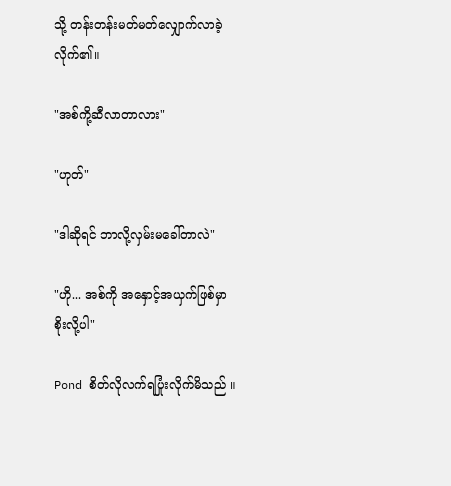သို့ တန်းတန်းမတ်မတ်လျှောက်လာခဲ့လိုက်၏။

"အစ်ကို့ဆီလာတာလား"

"ဟုတ်"

"ဒါဆိုရင် ဘာလို့လှမ်းမခေါ်တာလဲ"

"ဟို... အစ်ကို အနှောင့်အယှက်ဖြစ်မှာစိုးလို့ပါ"

Pond စိတ်လိုလက်ရပြုံးလိုက်မိသည် ။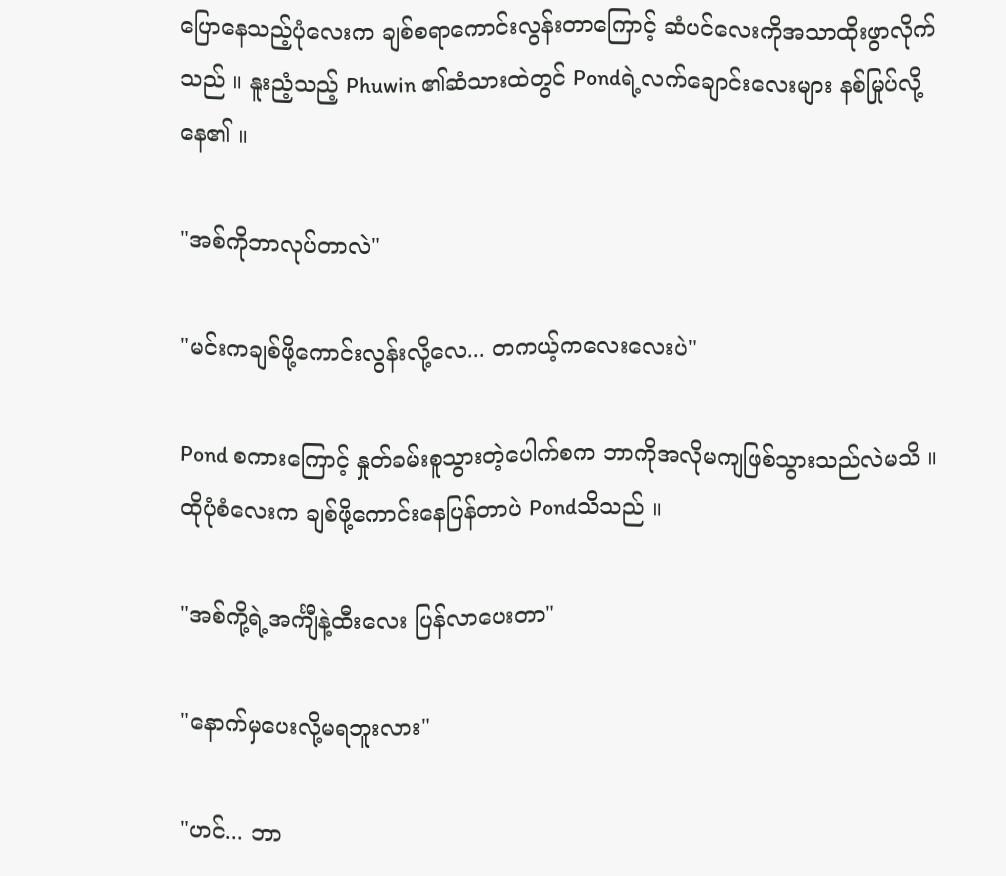ပြောနေသည့်ပုံလေးက ချစ်စရာကောင်းလွန်းတာကြောင့် ဆံပင်လေးကိုအသာထိုးဖွာလိုက်သည် ။ နူးညံ့သည့် Phuwin ၏ဆံသားထဲတွင် Pondရဲ့လက်ချောင်းလေးများ နစ်မြုပ်လို့နေ၏ ။

"အစ်ကိုဘာလုပ်တာလဲ"

"မင်းကချစ်ဖို့ကောင်းလွန်းလို့လေ... တကယ့်ကလေးလေးပဲ"

Pond စကားကြောင့် နှုတ်ခမ်းစူသွားတဲ့ပေါက်စက ဘာကိုအလိုမကျဖြစ်သွားသည်လဲမသိ ။ ထိုပုံစံလေးက ချစ်ဖို့ကောင်းနေပြန်တာပဲ Pondသိသည် ။

"အစ်ကို့ရဲ့အင်္ကျီနဲ့ထီးလေး ပြန်လာပေးတာ"

"နောက်မှပေးလို့မရဘူးလား"

"ဟင်... ဘာ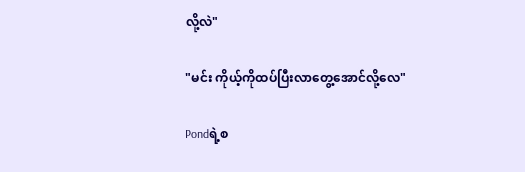လို့လဲ"

"မင်း ကိုယ့်ကိုထပ်ပြီးလာတွေ့အောင်လို့လေ"

Pondရဲ့စ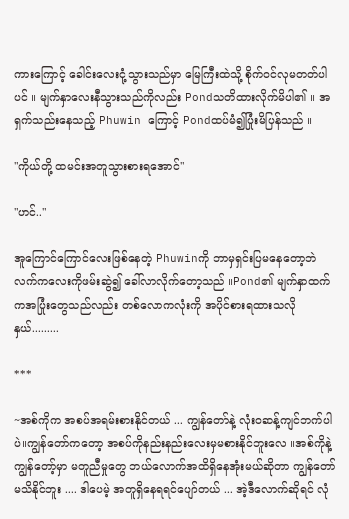ကားကြောင့် ခေါင်းလေးငုံ့သွားသည်မှာ မြေကြီးထဲသို့ စိုက်ဝင်လုမတတ်ပါပင် ။ မျက်နှာလေးနီသွားသည်ကိုလည်း Pondသတိထားလိုက်မိပါ၏ ။ အရှက်သည်းနေသည့် Phuwin ကြောင့် Pondထပ်မံ၍ပြုံးမိပြန်သည် ။

"ကိုယ်တို့ ထမင်းအတူသွားစားရအောင်"

"ဟင်.."

အူကြောင်ကြောင်လေးဖြစ်နေတဲ့ Phuwinကို ဘာမှရှင်းပြမနေတော့ဘဲ လက်ကလေးကိုဖမ်းဆွဲ၍ ခေါ်လာလိုက်တော့သည် ။Pond၏ မျက်နှာထက်ကအပြုံးတွေသည်လည်း တစ်လောကလုံးကို အပိုင်စားရထားသလိုနှယ်.........

***

~အစ်ကိုက အစပ်အရမ်းစားနိုင်တယ် ... ကျွန်တော်နဲ့ လုံးဝဆန့်ကျင်ဘက်ပါပဲ။ကျွန်တော်ကတော့ အစပ်ကိုနည်းနည်းလေးမှမစားနိုင်ဘူးလေ ။အစ်ကိုနဲ့ကျွန်တော့်မှာ မတူညီမှုတွေ ဘယ်လောက်အထိရှိနေအုံးမယ်ဆိုတာ ကျွန်တော်မသိနိုင်ဘူး .... ဒါပေမဲ့ အတူရှိနေရရင်ပျော်တယ် ... အဲ့ဒီလောက်ဆိုရင် လုံ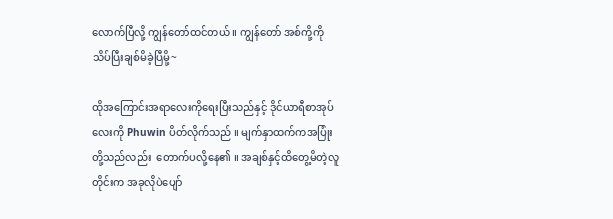လောက်ပြီလို့ ကျွန်တော်ထင်တယ် ။ ကျွန်တော် အစ်ကို့ကိုသိပ်ပြီးချစ်မိခဲ့ပြီမို့~

ထိုအကြောင်းအရာလေးကိုရေးပြီးသည်နှင့် ဒိုင်ယာရီစာအုပ်လေးကို Phuwin ပိတ်လိုက်သည် ။ မျက်နှာထက်ကအပြုံးတို့သည်လည်း  တောက်ပလို့နေ၏ ။ အချစ်နှင့်ထိတွေ့မိတဲ့လူတိုင်းက အခုလိုပဲပျော်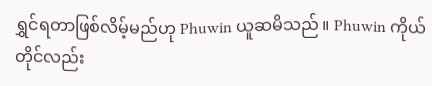ရွှင်ရတာဖြစ်လိမ့်မည်ဟု Phuwin ယူဆမိသည် ။ Phuwin ကိုယ်တိုင်လည်း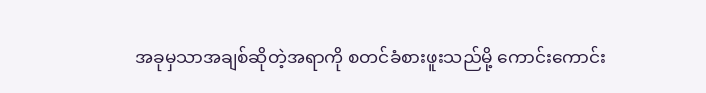အခုမှသာအချစ်ဆိုတဲ့အရာကို စတင်ခံစားဖူးသည်မို့ ကောင်းကောင်း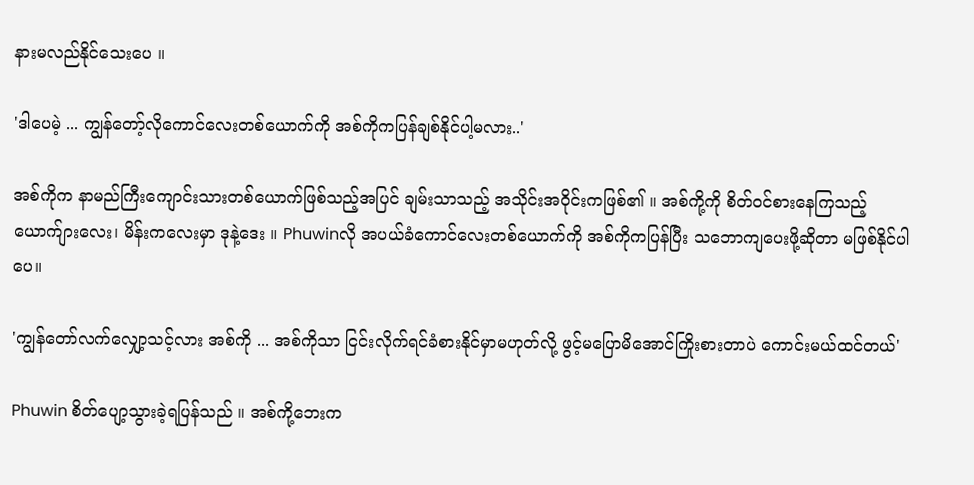နားမလည်နိုင်သေးပေ ။

'ဒါပေမဲ့ ... ကျွန်တော့်လိုကောင်လေးတစ်ယောက်ကို အစ်ကိုကပြန်ချစ်နိုင်ပါ့မလား..'

အစ်ကိုက နာမည်ကြီးကျောင်းသားတစ်ယောက်ဖြစ်သည့်အပြင် ချမ်းသာသည့် အသိုင်းအဝိုင်းကဖြစ်၏ ။ အစ်ကို့ကို စိတ်ဝင်စားနေကြသည့် ယောက်ျားလေး၊ မိန်းကလေးမှာ ဒုနဲ့ဒေး ။ Phuwinလို အပယ်ခံကောင်လေးတစ်ယောက်ကို အစ်ကိုကပြန်ပြီး သဘောကျပေးဖို့ဆိုတာ မဖြစ်နိုင်ပါပေ။

'ကျွန်တော်လက်လျှော့သင့်လား အစ်ကို ... အစ်ကိုသာ ငြင်းလိုက်ရင်ခံစားနိုင်မှာမဟုတ်လို့ ဖွင့်မပြောမိအောင်ကြိုးစားတာပဲ ကောင်းမယ်ထင်တယ်'

Phuwin စိတ်ပျော့သွားခဲ့ရပြန်သည် ။ အစ်ကို့ဘေးက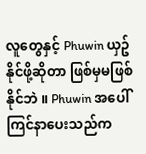လူတွေနှင့် Phuwin ယှဥ်နိုင်ဖို့ဆိုတာ ဖြစ်မှမဖြစ်နိုင်ဘဲ ။ Phuwin အပေါ်ကြင်နာပေးသည်က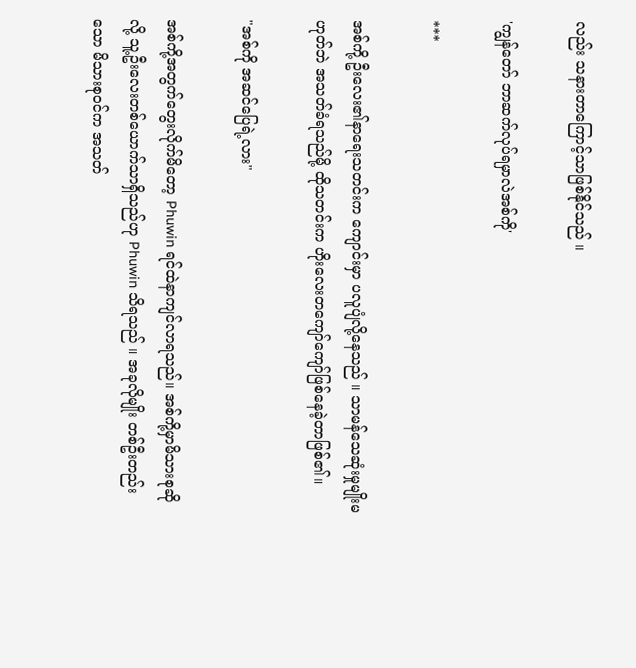လည်း သနားတာကြောင့်သာဖြစ်နိုင်သည် ။

'ကျွန်တော် ဘာဆက်လုပ်ရမှာလဲအစ်ကို'

***

အစ်ကို့ ဦးလေး၏နာရေးသတင်းက ကျောင်းမှာ ပလူပျံလို့နေသည် ။ သာမန်သေဆုံးမှုမျိုးမဟုတ်ဘဲ အသတ်ခံရသည်မို့ ထိုသတင်းက ဟိုးလေးတကျော်ကျော်ဖြစ်နေခဲ့တာဖြစ်၏။

"အစ်ကို အဆင်ပြေရဲ့လား"

အစ်ကို့အတွက်တွေးလိုက်မိတော့ Phuwin ရင်ထဲနာကျင်လာရသည်။ အစ်ကို့မှာမိသားစုဆိုလို့ သူ့ဦးလေးတစ်ယောက်သာရှိသည်ဟု Phuwin သိရသည် ။ အခုလိုမျိုး တစ်ဦးတည်းသော မိသားစုဝင်က အသတ်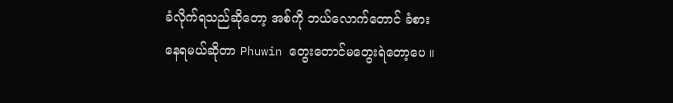ခံလိုက်ရသည်ဆိုတော့ အစ်ကို ဘယ်လောက်တောင် ခံစားနေရမယ်ဆိုတာ Phuwin တွေးတောင်မတွေးရဲတော့ပေ ။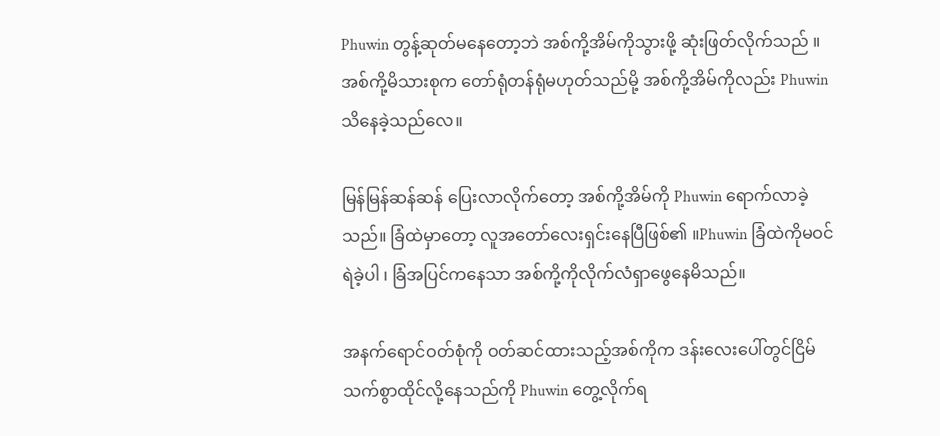Phuwin တွန့်ဆုတ်မနေတော့ဘဲ အစ်ကို့အိမ်ကိုသွားဖို့ ဆုံးဖြတ်လိုက်သည် ။ အစ်ကို့မိသားစုက တော်ရုံတန်ရုံမဟုတ်သည်မို့ အစ်ကို့အိမ်ကိုလည်း Phuwin သိနေခဲ့သည်လေ။

မြန်မြန်ဆန်ဆန် ပြေးလာလိုက်တော့ အစ်ကို့အိမ်ကို Phuwin ရောက်လာခဲ့သည်။ ခြံထဲမှာတော့ လူအတော်လေးရှင်းနေပြီဖြစ်၏ ။Phuwin ခြံထဲကိုမဝင်ရဲခဲ့ပါ ၊ ခြံအပြင်ကနေသာ အစ်ကို့ကိုလိုက်လံရှာဖွေနေမိသည်။

အနက်ရောင်ဝတ်စုံကို ဝတ်ဆင်ထားသည့်အစ်ကိုက ဒန်းလေးပေါ်တွင်ငြိမ်သက်စွာထိုင်လို့နေသည်ကို Phuwin တွေ့လိုက်ရ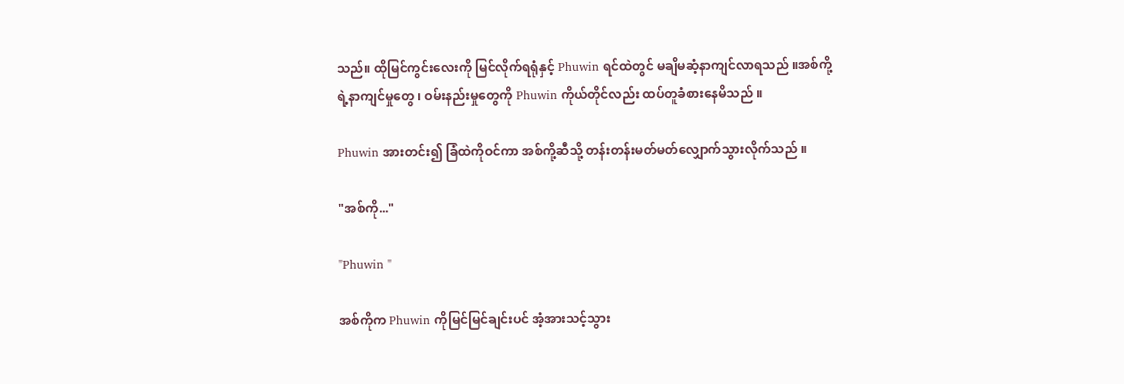သည်။ ထိုမြင်ကွင်းလေးကို မြင်လိုက်ရရုံနှင့် Phuwin ရင်ထဲတွင် မချိမဆံ့နာကျင်လာရသည် ။အစ်ကို့ရဲ့နာကျင်မှုတွေ ၊ ဝမ်းနည်းမှုတွေကို Phuwin ကိုယ်တိုင်လည်း ထပ်တူခံစားနေမိသည် ။

Phuwin အားတင်း၍ ခြံထဲကိုဝင်ကာ အစ်ကို့ဆီသို့ တန်းတန်းမတ်မတ်လျှောက်သွားလိုက်သည် ။

"အစ်ကို..."

"Phuwin "

အစ်ကိုက Phuwin ကိုမြင်မြင်ချင်းပင် အံ့အားသင့်သွား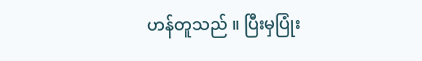ဟန်တူသည် ။ ပြီးမှပြုံး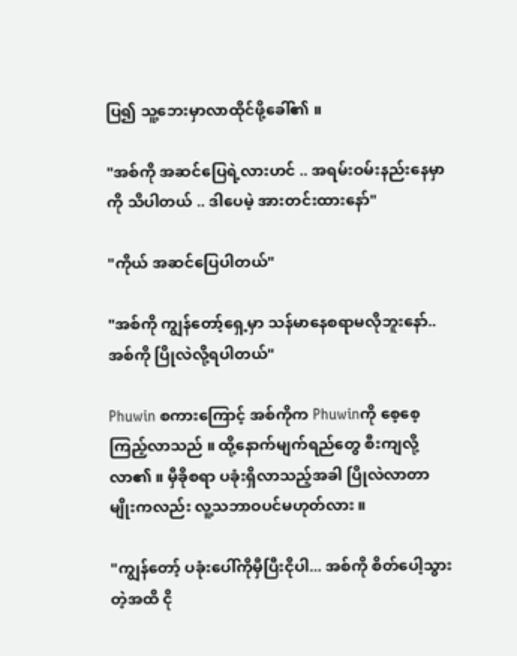ပြ၍ သူ့ဘေးမှာလာထိုင်ဖို့ခေါ်၏ ။

"အစ်ကို အဆင်ပြေရဲ့လားဟင် .. အရမ်းဝမ်းနည်းနေမှာကို သိပါတယ် .. ဒါပေမဲ့ အားတင်းထားနော်"

"ကိုယ် အဆင်ပြေပါတယ်"

"အစ်ကို ကျွန်တော့်ရှေ့မှာ သန်မာနေစရာမလိုဘူးနော်.. အစ်ကို ပြိုလဲလို့ရပါတယ်"

Phuwin စကားကြောင့် အစ်ကိုက Phuwinကို စေ့စေ့ကြည့်လာသည် ။ ထို့နောက်မျက်ရည်တွေ စီးကျလို့လာ၏ ။ မှီခိုစရာ ပခုံးရှိလာသည့်အခါ ပြိုလဲလာတာမျိုးကလည်း လူ့သဘာဝပင်မဟုတ်လား ။

"ကျွန်တော့် ပခုံးပေါ်ကိုမှီပြီးငိုပါ... အစ်ကို စိတ်ပေါ့သွားတဲ့အထိ ငို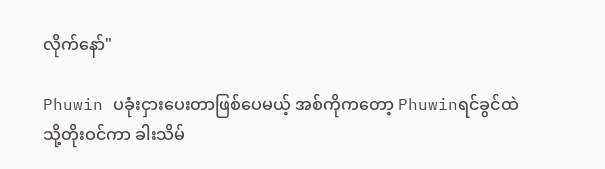လိုက်နော်"

Phuwin ပခုံးငှားပေးတာဖြစ်ပေမယ့် အစ်ကိုကတော့ Phuwinရင်ခွင်ထဲသို့တိုးဝင်ကာ ခါးသိမ်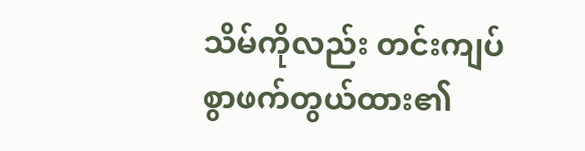သိမ်ကိုလည်း တင်းကျပ်စွာဖက်တွယ်ထား၏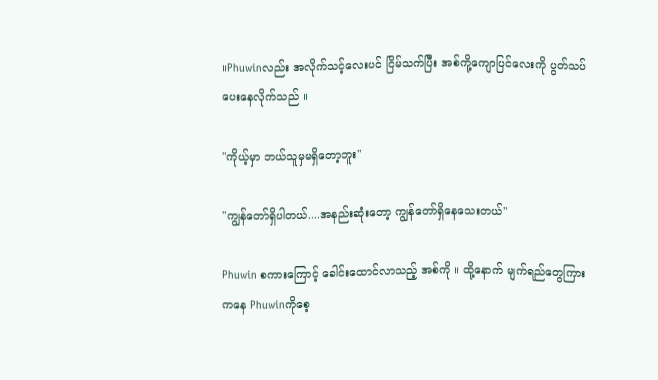။Phuwinလည်း အလိုက်သင့်လေးပင် ငြိမ်သက်ပြီး အစ်ကို့ကျောပြင်လေးကို ပွတ်သပ်ပေးနေလိုက်သည် ။

"ကိုယ့်မှာ ဘယ်သူမှမရှိတော့ဘူး"

"ကျွန်တော်ရှိပါတယ်....အနည်းဆုံးတော့ ကျွန်တော်ရှိနေသေးတယ်"

Phuwin စကားကြောင့် ခေါင်းထောင်လာသည့် အစ်ကို ။ ထို့နောက် မျက်ရည်တွေကြားကနေ Phuwinကိုစေ့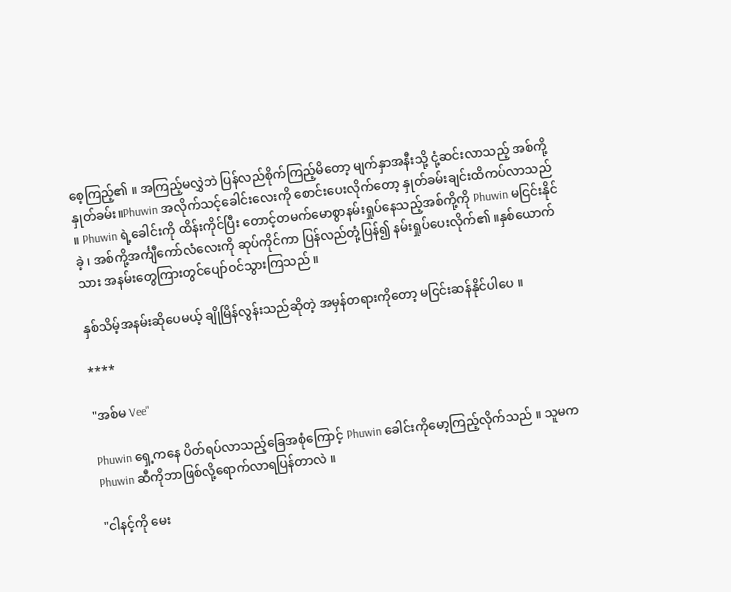စေ့ကြည့်၏ ။ အကြည့်မလွှဲဘဲ ပြန်လည်စိုက်ကြည့်မိတော့ မျက်နှာအနီးသို့ ငုံ့ဆင်းလာသည့် အစ်ကို့နှုတ်ခမ်း။Phuwin အလိုက်သင့်ခေါင်းလေးကို စောင်းပေးလိုက်တော့ နှုတ်ခမ်းချင်းထိကပ်လာသည် ။ Phuwin ရဲ့ခေါင်းကို ထိန်းကိုင်ပြီး တောင့်တမက်မောစွာနမ်းရှုပ်နေသည့်အစ်ကို့ကို Phuwin မငြင်းနိုင်ခဲ့ ၊ အစ်ကို့အင်္ကျီကော်လံလေးကို ဆုပ်ကိုင်ကာ ပြန်လည်တုံ့ပြန်၍ နမ်းရှုပ်ပေးလိုက်၏ ။နှစ်ယောက်သား အနမ်းတွေကြားတွင်ပျော်ဝင်သွားကြသည် ။

နှစ်သိမ့်အနမ်းဆိုပေမယ့် ချိုမြိန်လွန်းသည်ဆိုတဲ့ အမှန်တရားကိုတော့ မငြင်းဆန်နိုင်ပါပေ ။

****

"အစ်မ Vee"

Phuwin ရှေ့ကနေ ပိတ်ရပ်လာသည့်ခြေအစုံကြောင့် Phuwin ခေါင်းကိုမော့ကြည့်လိုက်သည် ။ သူမက Phuwin ဆီကိုဘာဖြစ်လို့ရောက်လာရပြန်တာလဲ ။

"ငါနင့်ကို မေး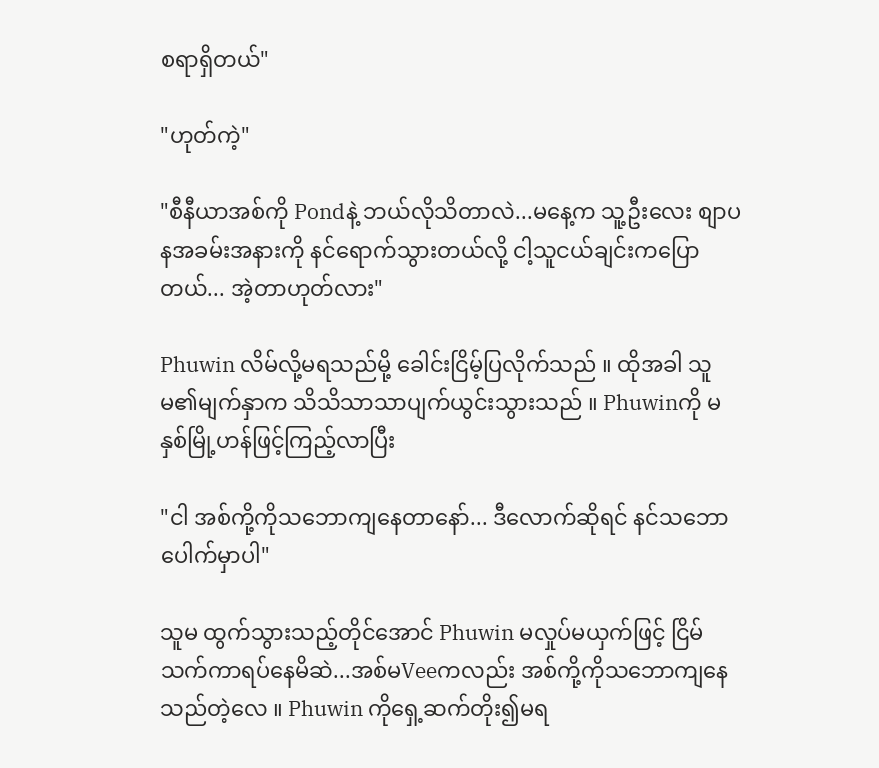စရာရှိတယ်"

"ဟုတ်ကဲ့"

"စီနီယာအစ်ကို Pondနဲ့ ဘယ်လိုသိတာလဲ...မနေ့က သူ့ဦးလေး စျာပနအခမ်းအနားကို နင်ရောက်သွားတယ်လို့ ငါ့သူငယ်ချင်းကပြောတယ်... အဲ့တာဟုတ်လား"

Phuwin လိမ်လို့မရသည်မို့ ခေါင်းငြိမ့်ပြလိုက်သည် ။ ထိုအခါ သူမ၏မျက်နှာက သိသိသာသာပျက်ယွင်းသွားသည် ။ Phuwinကို မနှစ်မြို့ဟန်ဖြင့်ကြည့်လာပြီး

"ငါ အစ်ကို့ကိုသဘောကျနေတာနော်... ဒီလောက်ဆိုရင် နင်သဘောပေါက်မှာပါ"

သူမ ထွက်သွားသည့်တိုင်အောင် Phuwin မလှုပ်မယှက်ဖြင့် ငြိမ်သက်ကာရပ်နေမိဆဲ...အစ်မVeeကလည်း အစ်ကို့ကိုသဘောကျနေသည်တဲ့လေ ။ Phuwin ကိုရှေ့ဆက်တိုး၍မရ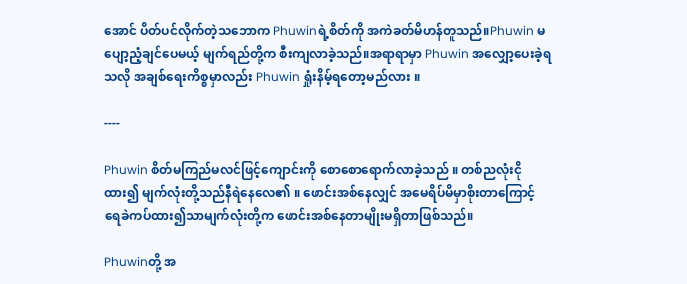အောင် ပိတ်ပင်လိုက်တဲ့သဘောက Phuwinရဲ့စိတ်ကို အကဲခတ်မိဟန်တူသည်။Phuwin မပျော့ညံ့ချင်ပေမယ့် မျက်ရည်တို့က စီးကျလာခဲ့သည်။အရာရာမှာ Phuwin အလျှော့ပေးခဲ့ရသလို အချစ်ရေးကိစ္စမှာလည်း Phuwin ရှုံးနိမ့်ရတော့မည်လား ။

----

Phuwin စိတ်မကြည်မလင်ဖြင့်ကျောင်းကို စောစောရောက်လာခဲ့သည် ။ တစ်ညလုံးငိုထား၍ မျက်လုံးတို့သည်နီရဲနေလေ၏ ။ ဖောင်းအစ်နေလျှင် အမေရိပ်မိမှာစိုးတာကြောင့် ရေခဲကပ်ထား၍သာမျက်လုံးတို့က ဖောင်းအစ်နေတာမျိုးမရှိတာဖြစ်သည်။

Phuwinတို့ အ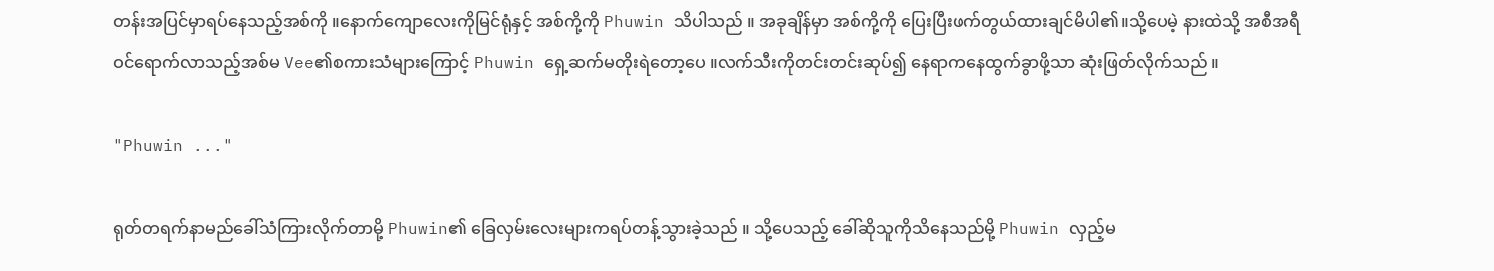တန်းအပြင်မှာရပ်နေသည့်အစ်ကို ။နောက်ကျောလေးကိုမြင်ရုံနှင့် အစ်ကို့ကို Phuwin သိပါသည် ။ အခုချိန်မှာ အစ်ကို့ကို ပြေးပြီးဖက်တွယ်ထားချင်မိပါ၏။သို့ပေမဲ့ နားထဲသို့ အစီအရီဝင်ရောက်လာသည့်အစ်မ Vee၏စကားသံများကြောင့် Phuwin ရှေ့ဆက်မတိုးရဲတော့ပေ ။လက်သီးကိုတင်းတင်းဆုပ်၍ နေရာကနေထွက်ခွာဖို့သာ ဆုံးဖြတ်လိုက်သည် ။

"Phuwin ..."

ရုတ်တရက်နာမည်ခေါ်သံကြားလိုက်တာမို့ Phuwin၏ ခြေလှမ်းလေးများကရပ်တန့်သွားခဲ့သည် ။ သို့ပေသည့် ခေါ်ဆိုသူကိုသိနေသည်မို့ Phuwin လှည့်မ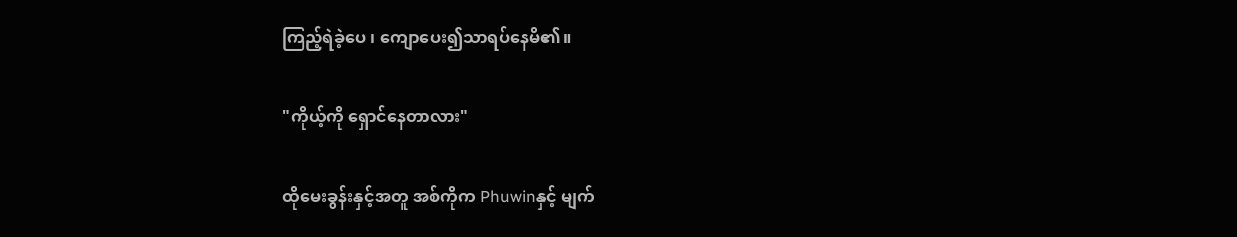ကြည့်ရဲခဲ့ပေ ၊ ကျောပေး၍သာရပ်နေမိ၏။

"ကိုယ့်ကို ရှောင်နေတာလား"

ထိုမေးခွန်းနှင့်အတူ အစ်ကိုက Phuwinနှင့် မျက်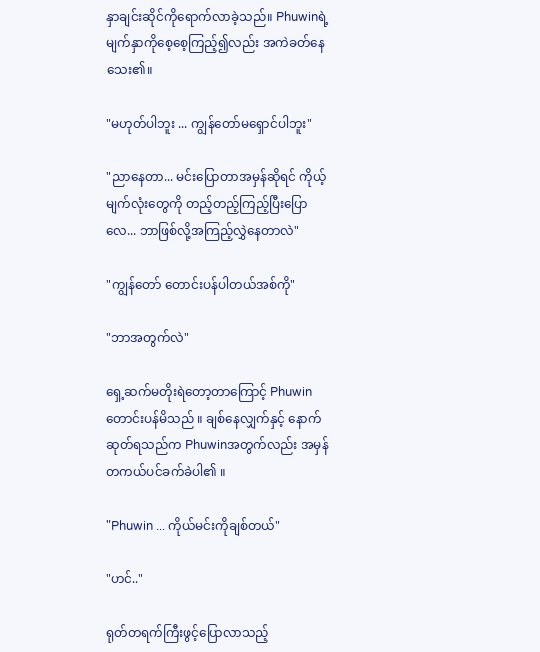နှာချင်းဆိုင်ကိုရောက်လာခဲ့သည်။ Phuwinရဲ့မျက်နှာကိုစေ့စေ့ကြည့်၍လည်း အကဲခတ်နေသေး၏။

"မဟုတ်ပါဘူး ... ကျွန်တော်မရှောင်ပါဘူး"

"ညာနေတာ... မင်းပြောတာအမှန်ဆိုရင် ကိုယ့်မျက်လုံးတွေကို တည့်တည့်ကြည့်ပြီးပြောလေ... ဘာဖြစ်လို့အကြည့်လွှဲနေတာလဲ"

"ကျွန်တော် တောင်းပန်ပါတယ်အစ်ကို"

"ဘာအတွက်လဲ"

ရှေ့ဆက်မတိုးရဲတော့တာကြောင့် Phuwin တောင်းပန်မိသည် ။ ချစ်နေလျှက်နှင့် နောက်ဆုတ်ရသည်က Phuwinအတွက်လည်း အမှန်တကယ်ပင်ခက်ခဲပါ၏ ။

"Phuwin ... ကိုယ်မင်းကိုချစ်တယ်"

"ဟင်.."

ရုတ်တရက်ကြီးဖွင့်ပြောလာသည့်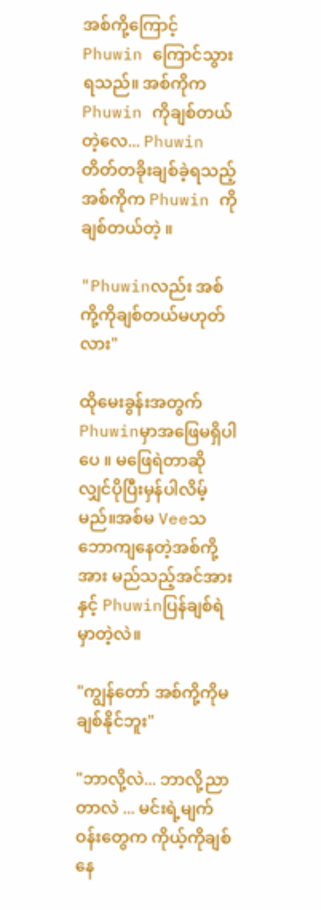အစ်ကို့ကြောင့် Phuwin ကြောင်သွားရသည်။ အစ်ကိုက Phuwin ကိုချစ်တယ်တဲ့လေ... Phuwin တိတ်တခိုးချစ်ခဲ့ရသည့်အစ်ကိုက Phuwin ကိုချစ်တယ်တဲ့ ။

"Phuwinလည်း အစ်ကို့ကိုချစ်တယ်မဟုတ်လား"

ထိုမေးခွန်းအတွက် Phuwinမှာအဖြေမရှိပါပေ ။ မဖြေရဲတာဆိုလျှင်ပိုပြီးမှန်ပါလိမ့်မည်။အစ်မ Veeသဘောကျနေတဲ့အစ်ကို့အား မည်သည့်အင်အားနှင့် Phuwinပြန်ချစ်ရဲမှာတဲ့လဲ။

"ကျွန်တော် အစ်ကို့ကိုမချစ်နိုင်ဘူး"

"ဘာလို့လဲ... ဘာလို့ညာတာလဲ ... မင်းရဲ့မျက်ဝန်းတွေက ကိုယ့်ကိုချစ်နေ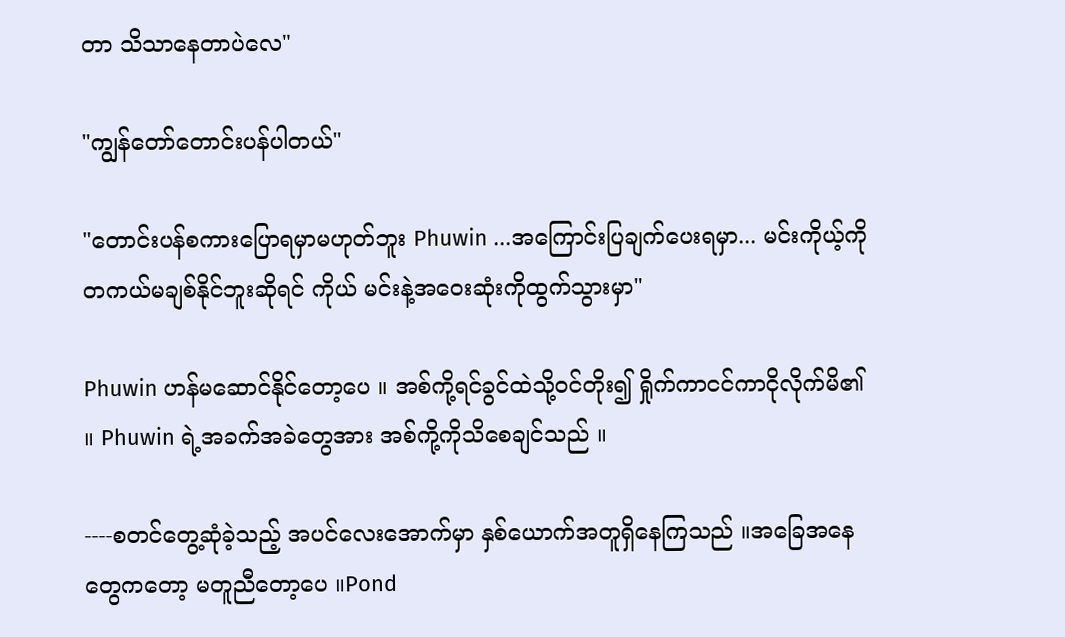တာ သိသာနေတာပဲလေ"

"ကျွန်တော်တောင်းပန်ပါတယ်"

"တောင်းပန်စကားပြောရမှာမဟုတ်ဘူး Phuwin ...အကြောင်းပြချက်ပေးရမှာ... မင်းကိုယ့်ကို တကယ်မချစ်နိုင်ဘူးဆိုရင် ကိုယ် မင်းနဲ့အဝေးဆုံးကိုထွက်သွားမှာ"

Phuwin ဟန်မဆောင်နိုင်တော့ပေ ။ အစ်ကို့ရင်ခွင်ထဲသို့ဝင်တိုး၍ ရှိုက်ကာငင်ကာငိုလိုက်မိ၏ ။ Phuwin ရဲ့အခက်အခဲတွေအား အစ်ကို့ကိုသိစေချင်သည် ။

----စတင်တွေ့ဆုံခဲ့သည့် အပင်လေးအောက်မှာ နှစ်ယောက်အတူရှိနေကြသည် ။အခြေအနေတွေကတော့ မတူညီတော့ပေ ။Pond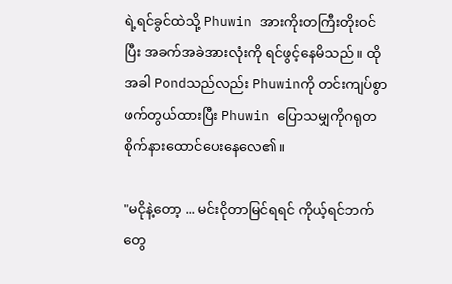ရဲ့ရင်ခွင်ထဲသို့ Phuwin အားကိုးတကြီးတိုးဝင်ပြီး အခက်အခဲအားလုံးကို ရင်ဖွင့်နေမိသည် ။ ထိုအခါ Pondသည်လည်း Phuwinကို တင်းကျပ်စွာဖက်တွယ်ထားပြီး Phuwin ပြောသမျှကိုဂရုတစိုက်နားထောင်ပေးနေလေ၏။

"မငိုနဲ့တော့ ... မင်းငိုတာမြင်ရရင် ကိုယ့်ရင်ဘက်တွေ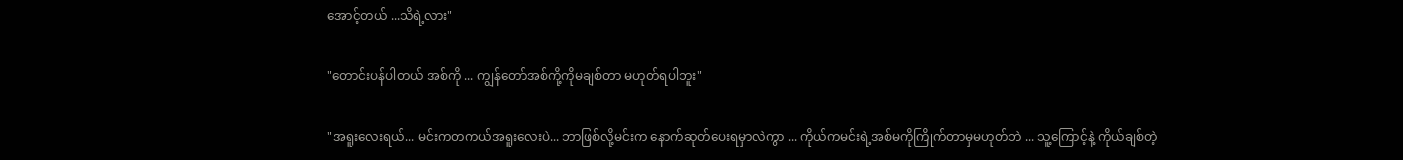အောင့်တယ် ...သိရဲ့လား"

"တောင်းပန်ပါတယ် အစ်ကို ... ကျွန်တော်အစ်ကို့ကိုမချစ်တာ မဟုတ်ရပါဘူး"

"အရူးလေးရယ်... မင်းကတကယ်အရူးလေးပဲ... ဘာဖြစ်လို့မင်းက နောက်ဆုတ်ပေးရမှာလဲကွာ ... ကိုယ်ကမင်းရဲ့အစ်မကိုကြိုက်တာမှမဟုတ်ဘဲ ... သူ့ကြောင့်နဲ့ ကိုယ်ချစ်တဲ့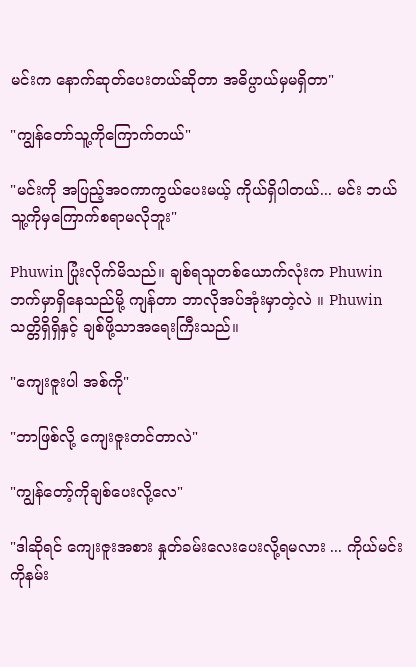မင်းက နောက်ဆုတ်ပေးတယ်ဆိုတာ အဓိပ္ပာယ်မှမရှိတာ"

"ကျွန်တော်သူ့ကိုကြောက်တယ်"

"မင်းကို အပြည့်အဝကာကွယ်ပေးမယ့် ကိုယ်ရှိပါတယ်... မင်း ဘယ်သူ့ကိုမှကြောက်စရာမလိုဘူး"

Phuwin ပြုံးလိုက်မိသည်။ ချစ်ရသူတစ်ယောက်လုံးက Phuwin ဘက်မှာရှိနေသည်မို့ ကျန်တာ ဘာလိုအပ်အုံးမှာတဲ့လဲ ။ Phuwin သတ္တိရှိရှိနှင့် ချစ်ဖို့သာအရေးကြီးသည်။

"ကျေးဇူးပါ အစ်ကို"

"ဘာဖြစ်လို့ ကျေးဇူးတင်တာလဲ"

"ကျွန်တော့်ကိုချစ်ပေးလို့လေ"

"ဒါဆိုရင် ကျေးဇူးအစား နှုတ်ခမ်းလေးပေးလို့ရမလား ... ကိုယ်မင်းကိုနမ်း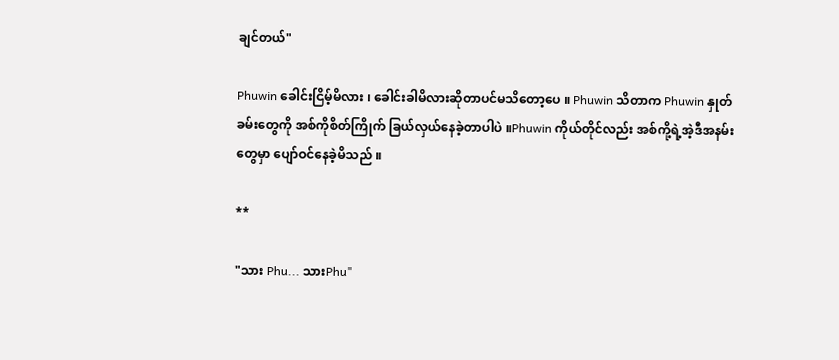ချင်တယ်"

Phuwin ခေါင်းငြိမ့်မိလား ၊ ခေါင်းခါမိလားဆိုတာပင်မသိတော့ပေ ။ Phuwin သိတာက Phuwin နှုတ်ခမ်းတွေကို အစ်ကိုစိတ်ကြိုက် ခြယ်လှယ်နေခဲ့တာပါပဲ ။Phuwin ကိုယ်တိုင်လည်း အစ်ကို့ရဲ့အဲ့ဒီအနမ်းတွေမှာ ပျော်ဝင်နေခဲ့မိသည် ။

**

"သား Phu... သားPhu"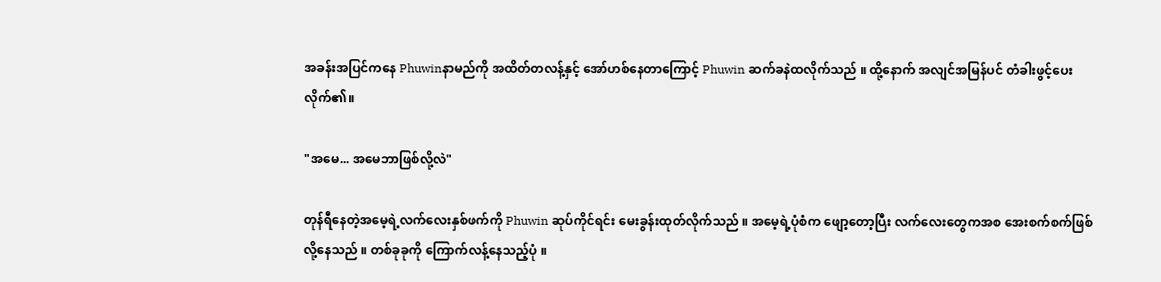အခန်းအပြင်ကနေ Phuwinနာမည်ကို အထိတ်တလန့်နှင့် အော်ဟစ်နေတာကြောင့် Phuwin ဆက်ခနဲထလိုက်သည် ။ ထို့နောက် အလျင်အမြန်ပင် တံခါးဖွင့်ပေးလိုက်၏။

"အမေ... အမေဘာဖြစ်လို့လဲ"

တုန်ရီနေတဲ့အမေ့ရဲ့လက်လေးနှစ်ဖက်ကို Phuwin ဆုပ်ကိုင်ရင်း မေးခွန်းထုတ်လိုက်သည် ။ အမေ့ရဲ့ပုံစံက ဖျော့တော့ပြီး လက်လေးတွေကအစ အေးစက်စက်ဖြစ်လို့နေသည် ။ တစ်ခုခုကို ကြောက်လန့်နေသည့်ပုံ ။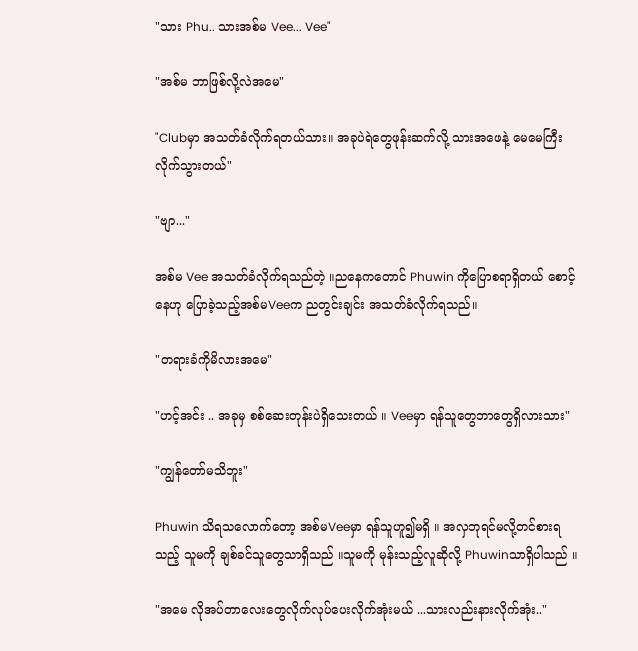"သား Phu.. သားအစ်မ Vee... Vee"

"အစ်မ ဘာဖြစ်လို့လဲအမေ"

"Clubမှာ အသတ်ခံလိုက်ရတယ်သား။ အခုပဲရဲတွေဖုန်းဆက်လို့ သားအဖေနဲ့ မေမေကြီးလိုက်သွားတယ်"

"ဗျာ..."

အစ်မ Vee အသတ်ခံလိုက်ရသည်တဲ့ ။ညနေကတောင် Phuwin ကိုပြောစရာရှိတယ် စောင့်နေဟု ပြောခဲ့သည့်အစ်မVeeက ညတွင်းချင်း အသတ်ခံလိုက်ရသည်။

"တရားခံကိုမိလားအမေ"

"ဟင့်အင်း .. အခုမှ စစ်ဆေးတုန်းပဲရှိသေးတယ် ။ Veeမှာ ရန်သူတွေဘာတွေရှိလားသား"

"ကျွန်တော်မသိဘူး"

Phuwin သိရသလောက်တော့ အစ်မVeeမှာ ရန်သူဟူ၍မရှိ ။ အလှဘုရင်မလို့တင်စားရသည့် သူမကို ချစ်ခင်သူတွေသာရှိသည် ။သူမကို မုန်းသည့်လူဆိုလို့ Phuwinသာရှိပါသည် ။

"အမေ လိုအပ်တာလေးတွေလိုက်လုပ်ပေးလိုက်အုံးမယ် ...သားလည်းနားလိုက်အုံး.."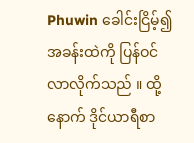Phuwin ခေါင်းငြိမ့်၍အခန်းထဲကို ပြန်ဝင်လာလိုက်သည် ။ ထို့နောက် ဒိုင်ယာရီစာ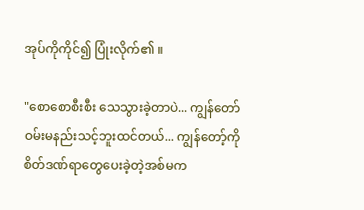အုပ်ကိုကိုင်၍ ပြုံးလိုက်၏ ။

"စောစောစီးစီး သေသွားခဲ့တာပဲ... ကျွန်တော်ဝမ်းမနည်းသင့်ဘူးထင်တယ်... ကျွန်တော့်ကို စိတ်ဒဏ်ရာတွေပေးခဲ့တဲ့အစ်မက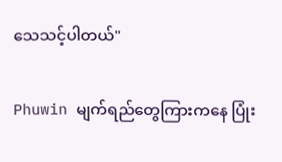သေသင့်ပါတယ်"

Phuwin မျက်ရည်တွေကြားကနေ ပြုံး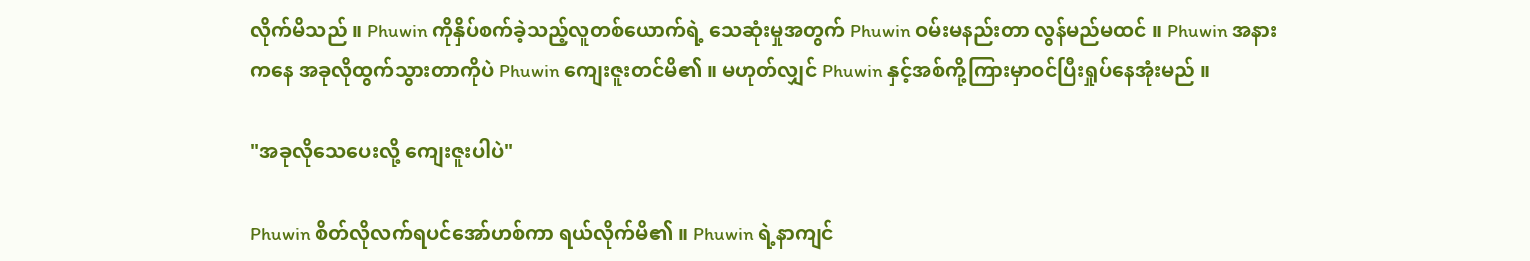လိုက်မိသည် ။ Phuwin ကိုနှိပ်စက်ခဲ့သည့်လူတစ်ယောက်ရဲ့ သေဆုံးမှုအတွက် Phuwin ဝမ်းမနည်းတာ လွန်မည်မထင် ။ Phuwin အနားကနေ အခုလိုထွက်သွားတာကိုပဲ Phuwin ကျေးဇူးတင်မိ၏ ။ မဟုတ်လျှင် Phuwin နှင့်အစ်ကို့ကြားမှာဝင်ပြီးရှုပ်နေအုံးမည် ။

"အခုလိုသေပေးလို့ ကျေးဇူးပါပဲ"

Phuwin စိတ်လိုလက်ရပင်အော်ဟစ်ကာ ရယ်လိုက်မိ၏ ။ Phuwin ရဲ့နာကျင်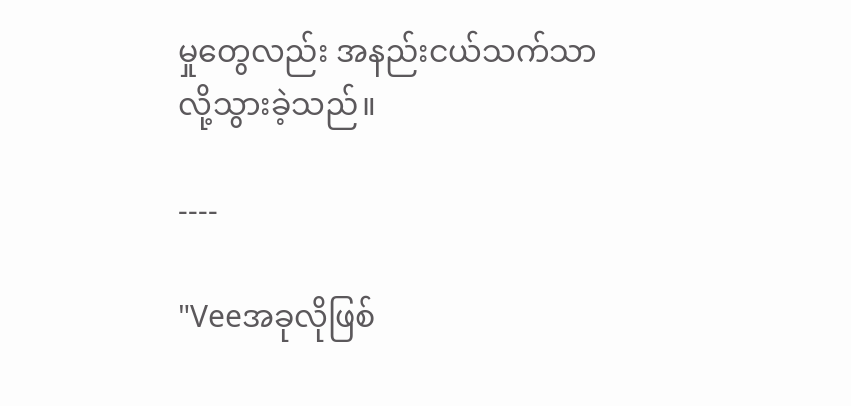မှုတွေလည်း အနည်းငယ်သက်သာလို့သွားခဲ့သည်။

----

"Veeအခုလိုဖြစ်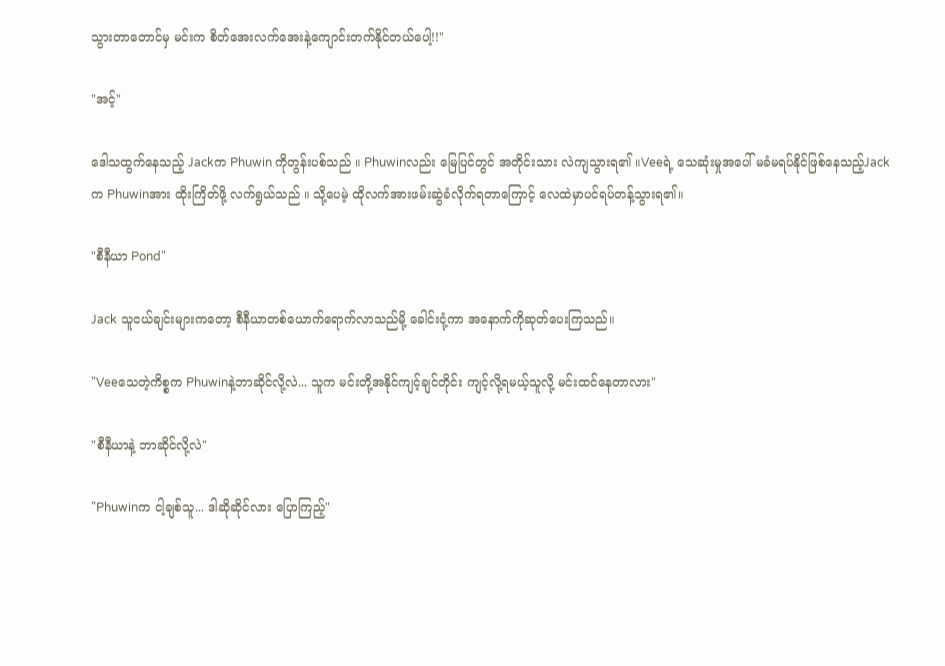သွားတာတောင်မှ မင်းက စိတ်အေးလက်အေးနဲ့ကျောင်းတက်နိုင်တယ်ပေါ့!!"

"အင့်"

ဒေါသထွက်နေသည့် Jackက Phuwin ကိုတွန်းပစ်သည် ။ Phuwinလည်း မြေပြင်တွင် အတိုင်းသား လဲကျသွားရ၏ ။Veeရဲ့ သေဆုံးမှုအပေါ် မခံမရပ်နိုင်ဖြစ်နေသည့်Jackက Phuwinအား ထိုးကြိတ်ဖို့ လက်ရွယ်သည် ။ သို့ပေမဲ့ ထိုလက်အားဖမ်းဆွဲခံလိုက်ရတာကြောင့် လေထဲမှာပင်ရပ်တန့်သွားရ၏။

"စီနီယာ Pond"

Jack သူငယ်ချင်းများကတော့ စီနီယာတစ်ယောက်ရောက်လာသည်မို့ ခေါင်းငုံ့ကာ အနောက်ကိုဆုတ်ပေးကြသည်။

"Veeသေတဲ့ကိစ္စက Phuwinနဲ့ဘာဆိုင်လို့လဲ... သူက မင်းတို့အနိုင်ကျင့်ချင်တိုင်း ကျင့်လို့ရမယ့်သူလို့ မင်းထင်နေတာလား"

"စီနီယာနဲ့ ဘာဆိုင်လို့လဲ"

"Phuwinက ငါ့ချစ်သူ... ဒါဆိုဆိုင်လား ပြောကြည့်"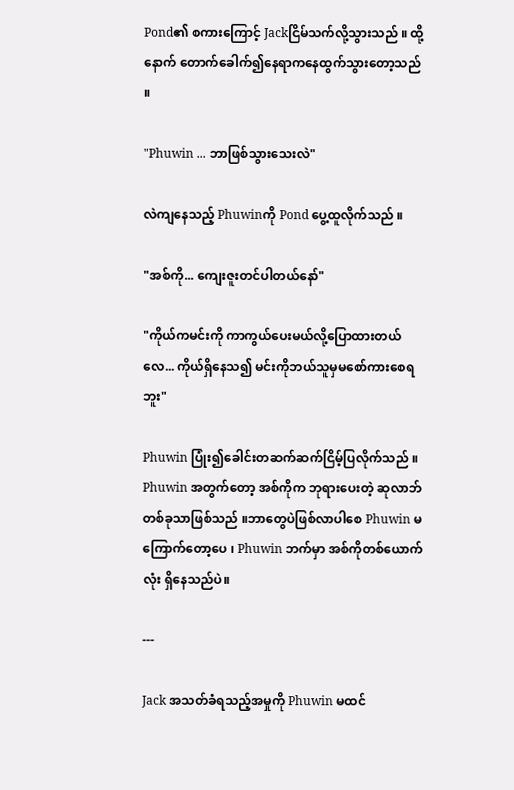Pond၏ စကားကြောင့် Jackငြိမ်သက်လို့သွားသည် ။ ထို့နောက် တောက်ခေါက်၍နေရာကနေထွက်သွားတော့သည် ။

"Phuwin ... ဘာဖြစ်သွားသေးလဲ"

လဲကျနေသည့် Phuwinကို Pond ပွေ့ထူလိုက်သည် ။

"အစ်ကို... ကျေးဇူးတင်ပါတယ်နော်"

"ကိုယ်ကမင်းကို ကာကွယ်ပေးမယ်လို့ပြောထားတယ်လေ... ကိုယ်ရှိနေသ၍ မင်းကိုဘယ်သူမှမစော်ကားစေရဘူး"

Phuwin ပြုံး၍ခေါင်းတဆက်ဆက်ငြိမ့်ပြလိုက်သည် ။ Phuwin အတွက်တော့ အစ်ကိုက ဘုရားပေးတဲ့ ဆုလာဘ်တစ်ခုသာဖြစ်သည် ။ဘာတွေပဲဖြစ်လာပါစေ Phuwin မကြောက်တော့ပေ ၊ Phuwin ဘက်မှာ အစ်ကိုတစ်ယောက်လုံး ရှိနေသည်ပဲ။

---

Jack အသတ်ခံရသည့်အမှုကို Phuwin မထင်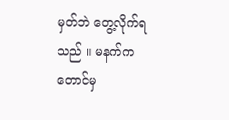မှတ်ဘဲ တွေ့လိုက်ရသည် ။ မနက်ကတောင်မှ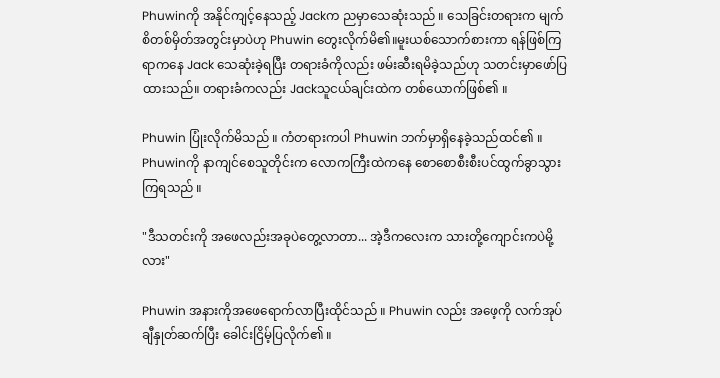Phuwinကို အနိုင်ကျင့်နေသည့် Jackက ညမှာသေဆုံးသည် ။ သေခြင်းတရားက မျက်စိတစ်မှိတ်အတွင်းမှာပဲဟု Phuwin တွေးလိုက်မိ၏။မူးယစ်သောက်စားကာ ရန်ဖြစ်ကြရာကနေ Jack သေဆုံးခဲ့ရပြီး တရားခံကိုလည်း ဖမ်းဆီးရမိခဲ့သည်ဟု သတင်းမှာဖော်ပြထားသည်။ တရားခံကလည်း Jackသူငယ်ချင်းထဲက တစ်ယောက်ဖြစ်၏ ။

Phuwin ပြုံးလိုက်မိသည် ။ ကံတရားကပါ Phuwin ဘက်မှာရှိနေခဲ့သည်ထင်၏ ။ Phuwinကို နာကျင်စေသူတိုင်းက လောကကြီးထဲကနေ စောစောစီးစီးပင်ထွက်ခွာသွားကြရသည် ။

"ဒီသတင်းကို အဖေလည်းအခုပဲတွေ့လာတာ... အဲ့ဒီကလေးက သားတို့ကျောင်းကပဲမို့လား"

Phuwin အနားကိုအဖေရောက်လာပြီးထိုင်သည် ။ Phuwin လည်း အဖေ့ကို လက်အုပ်ချီနှုတ်ဆက်ပြီး ခေါင်းငြိမ့်ပြလိုက်၏ ။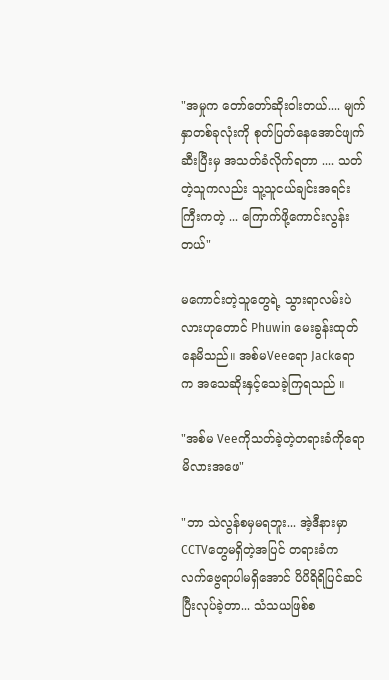"အမှုက တော်တော်ဆိုးဝါးတယ်.... မျက်နှာတစ်ခုလုံးကို စုတ်ပြတ်နေအောင်ဖျက်ဆီးပြီးမှ အသတ်ခံလိုက်ရတာ .... သတ်တဲ့သူကလည်း သူ့သူငယ်ချင်းအရင်းကြီးကတဲ့ ... ကြောက်ဖို့ကောင်းလွန်းတယ်"

မကောင်းတဲ့သူတွေရဲ့ သွားရာလမ်းပဲလားဟုတောင် Phuwin မေးခွန်းထုတ်နေမိသည်။ အစ်မVeeရော Jackရောက အသေဆိုးနှင့်သေခဲ့ကြရသည် ။

"အစ်မ Veeကိုသတ်ခဲ့တဲ့တရားခံကိုရော မိလားအဖေ"

"ဘာ သဲလွန်စမှမရဘူး... အဲ့ဒီနားမှာ CCTVတွေမရှိတဲ့အပြင် တရားခံက လက်ဗွေရာပါမရှိအောင် ပိပိရိရိပြင်ဆင်ပြီးလုပ်ခဲ့တာ... သံသယဖြစ်စ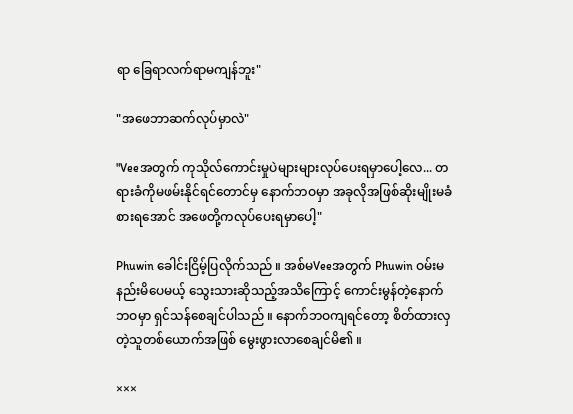ရာ ခြေရာလက်ရာမကျန်ဘူး"

"အဖေဘာဆက်လုပ်မှာလဲ"

"Veeအတွက် ကုသိုလ်ကောင်းမှုပဲများများလုပ်ပေးရမှာပေါ့လေ... တရားခံကိုမဖမ်းနိုင်ရင်တောင်မှ နောက်ဘဝမှာ အခုလိုအဖြစ်ဆိုးမျိုးမခံစားရအောင် အဖေတို့ကလုပ်ပေးရမှာပေါ့"

Phuwin ခေါင်းငြိမ့်ပြလိုက်သည် ။ အစ်မVeeအတွက် Phuwin ဝမ်းမနည်းမိပေမယ့် သွေးသားဆိုသည့်အသိကြောင့် ကောင်းမွန်တဲ့နောက်ဘဝမှာ ရှင်သန်စေချင်ပါသည် ။ နောက်ဘဝကျရင်တော့ စိတ်ထားလှတဲ့သူတစ်ယောက်အဖြစ် မွေးဖွားလာစေချင်မိ၏ ။

×××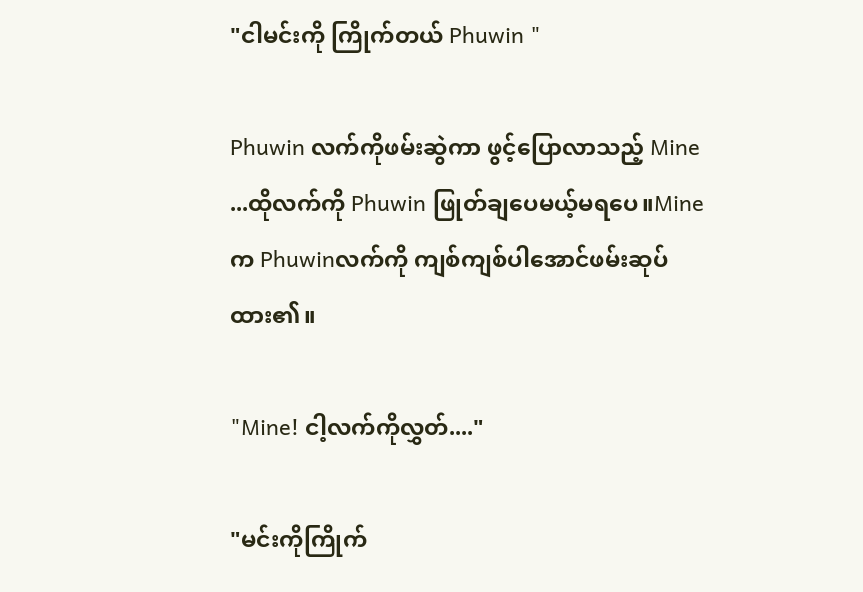"ငါမင်းကို ကြိုက်တယ် Phuwin "

Phuwin လက်ကိုဖမ်းဆွဲကာ ဖွင့်ပြောလာသည့် Mine ...ထိုလက်ကို Phuwin ဖြုတ်ချပေမယ့်မရပေ။Mineက Phuwinလက်ကို ကျစ်ကျစ်ပါအောင်ဖမ်းဆုပ်ထား၏။

"Mine! ငါ့လက်ကိုလွှတ်...."

"မင်းကိုကြိုက်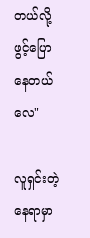တယ်လို့ ဖွင့်ပြောနေတယ်လေ"

လူရှင်းတဲ့နေရာမှာ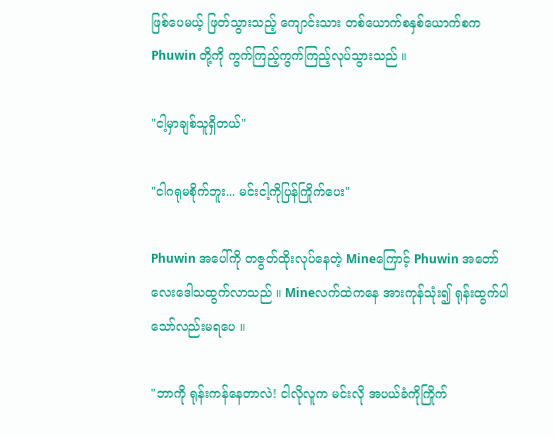ဖြစ်ပေမယ့် ဖြတ်သွားသည့် ကျောင်းသား တစ်ယောက်စနှစ်ယောက်စက Phuwin တို့ကို ကွက်ကြည့်ကွက်ကြည့်လုပ်သွားသည် ။

"ငါ့မှာချစ်သူရှိတယ်"

"ငါဂရုမစိုက်ဘူး... မင်းငါ့ကိုပြန်ကြိုက်ပေး"

Phuwin အပေါ်ကို တဇွတ်ထိုးလုပ်နေတဲ့ Mineကြောင့် Phuwin အတော်လေးဒေါသထွက်လာသည် ။ Mineလက်ထဲကနေ အားကုန်သုံး၍ ရုန်းထွက်ပါသော်လည်းမရပေ ။

"ဘာကို ရုန်းကန်နေတာလဲ! ငါလိုလူက မင်းလို အပယ်ခံကိုကြိုက်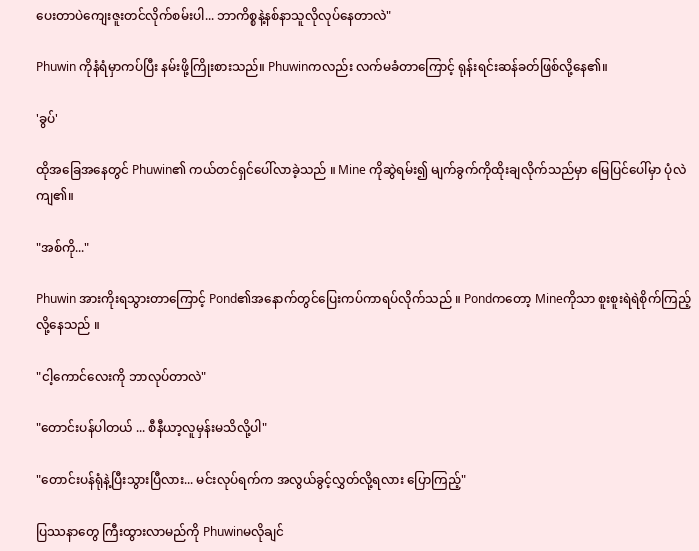ပေးတာပဲကျေးဇူးတင်လိုက်စမ်းပါ... ဘာကိစ္စနဲ့နစ်နာသူလိုလုပ်နေတာလဲ"

Phuwin ကိုနံရံမှာကပ်ပြီး နမ်းဖို့ကြိုးစားသည်။ Phuwinကလည်း လက်မခံတာကြောင့် ရုန်းရင်းဆန်ခတ်ဖြစ်လို့နေ၏။

'ခွပ်'

ထိုအခြေအနေတွင် Phuwin၏ ကယ်တင်ရှင်ပေါ်လာခဲ့သည် ။ Mine ကိုဆွဲရမ်း၍ မျက်ခွက်ကိုထိုးချလိုက်သည်မှာ မြေပြင်ပေါ်မှာ ပုံလဲကျ၏။

"အစ်ကို..."

Phuwin အားကိုးရသွားတာကြောင့် Pond၏အနောက်တွင်ပြေးကပ်ကာရပ်လိုက်သည် ။ Pondကတော့ Mineကိုသာ စူးစူးရဲရဲစိုက်ကြည့်လို့နေသည် ။

"ငါ့ကောင်လေးကို ဘာလုပ်တာလဲ"

"တောင်းပန်ပါတယ် ... စီနီယာ့လူမှန်းမသိလို့ပါ"

"တောင်းပန်ရုံနဲ့ပြီးသွားပြီလား... မင်းလုပ်ရက်က အလွယ်ခွင့်လွှတ်လို့ရလား ပြောကြည့်"

ပြဿနာတွေ ကြီးထွားလာမည်ကို Phuwinမလိုချင်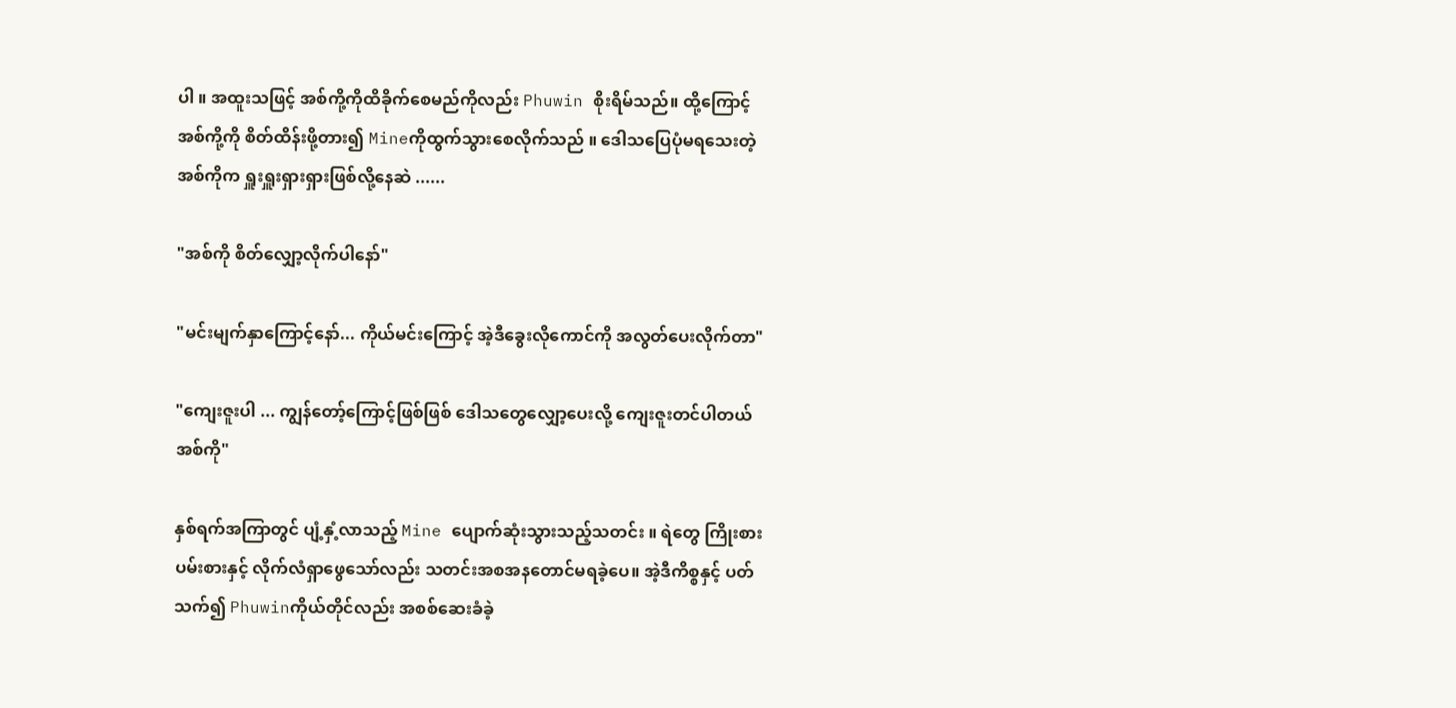ပါ ။ အထူးသဖြင့် အစ်ကို့ကိုထိခိုက်စေမည်ကိုလည်း Phuwin စိုးရိမ်သည်။ ထို့ကြောင့် အစ်ကို့ကို စိတ်ထိန်းဖို့တား၍ Mineကိုထွက်သွားစေလိုက်သည် ။ ဒေါသပြေပုံမရသေးတဲ့အစ်ကိုက ရှူးရှူးရှားရှားဖြစ်လို့နေဆဲ ......

"အစ်ကို စိတ်လျှော့လိုက်ပါနော်"

"မင်းမျက်နှာကြောင့်နော်... ကိုယ်မင်းကြောင့် အဲ့ဒီခွေးလိုကောင်ကို အလွတ်ပေးလိုက်တာ"

"ကျေးဇူးပါ ... ကျွန်တော့်ကြောင့်ဖြစ်ဖြစ် ဒေါသတွေလျှော့ပေးလို့ ကျေးဇူးတင်ပါတယ်အစ်ကို"

နှစ်ရက်အကြာတွင် ပျံ့နှံ့လာသည့် Mine ပျောက်ဆုံးသွားသည့်သတင်း ။ ရဲတွေ ကြိုးစားပမ်းစားနှင့် လိုက်လံရှာဖွေသော်လည်း သတင်းအစအနတောင်မရခဲ့ပေ။ အဲ့ဒီကိစ္စနှင့် ပတ်သက်၍ Phuwinကိုယ်တိုင်လည်း အစစ်ဆေးခံခဲ့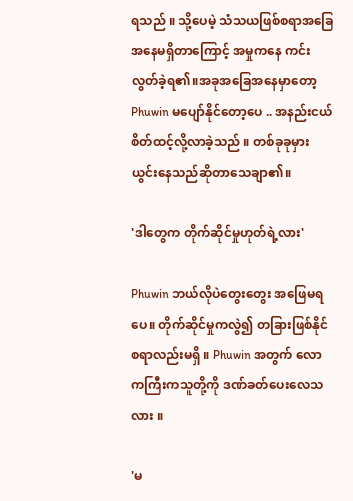ရသည် ။ သို့ပေမဲ့ သံသယဖြစ်စရာအခြေအနေမရှိတာကြောင့် အမှုကနေ ကင်းလွတ်ခဲ့ရ၏။အခုအခြေအနေမှာတော့ Phuwin မပျော်နိုင်တော့ပေ .. အနည်းငယ် စိတ်ထင့်လို့လာခဲ့သည် ။ တစ်ခုခုမှားယွင်းနေသည်ဆိုတာသေချာ၏။

'ဒါတွေက တိုက်ဆိုင်မှုဟုတ်ရဲ့လား'

Phuwin ဘယ်လိုပဲတွေးတွေး အဖြေမရပေ။ တိုက်ဆိုင်မှုကလွဲ၍ တခြားဖြစ်နိုင်စရာလည်းမရှိ ။ Phuwin အတွက် လောကကြီးကသူတို့ကို ဒဏ်ခတ်ပေးလေသလား ။

'မ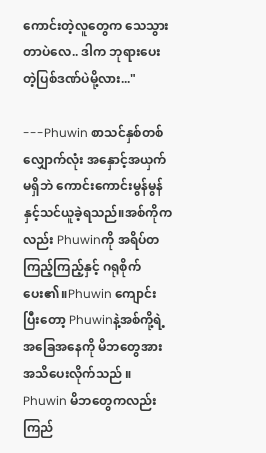ကောင်းတဲ့လူတွေက သေသွားတာပဲလေ.. ဒါက ဘုရားပေးတဲ့ပြစ်ဒဏ်ပဲမို့လား..."

---Phuwin စာသင်နှစ်တစ်လျှောက်လုံး အနှောင့်အယှက်မရှိဘဲ ကောင်းကောင်းမွန်မွန်နှင့်သင်ယူခဲ့ရသည်။အစ်ကိုကလည်း Phuwinကို အရိပ်တကြည့်ကြည့်နှင့် ဂရုစိုက်ပေး၏။Phuwin ကျောင်းပြီးတော့ Phuwinနဲ့အစ်ကို့ရဲ့အခြေအနေကို မိဘတွေအားအသိပေးလိုက်သည် ။ Phuwin မိဘတွေကလည်း ကြည်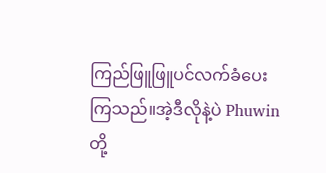ကြည်ဖြူဖြူပင်လက်ခံပေးကြသည်။အဲ့ဒီလိုနဲ့ပဲ Phuwinတို့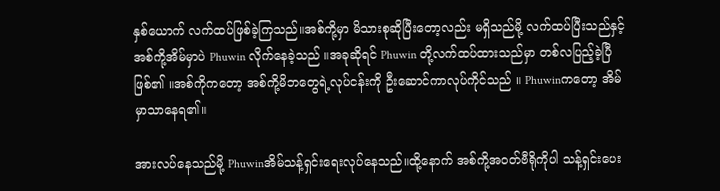နှစ်ယောက် လက်ထပ်ဖြစ်ခဲ့ကြသည်။အစ်ကို့မှာ မိသားစုဆိုပြီးတော့လည်း မရှိသည်မို့ လက်ထပ်ပြီးသည်နှင့် အစ်ကို့အိမ်မှာပဲ Phuwin လိုက်နေခဲ့သည် ။အခုဆိုရင် Phuwin တို့လက်ထပ်ထားသည်မှာ တစ်လပြည့်ခဲ့ပြီဖြစ်၏ ။အစ်ကိုကတော့ အစ်ကို့မိဘတွေရဲ့လုပ်ငန်းကို ဦးဆောင်ကာလုပ်ကိုင်သည် ။ Phuwinကတော့ အိမ်မှာသာနေရ၏။

အားလပ်နေသည်မို့ Phuwinအိမ်သန့်ရှင်းရေးလုပ်နေသည်။ထို့နောက် အစ်ကို့အဝတ်ဗီရိုကိုပါ သန့်ရှင်းပေး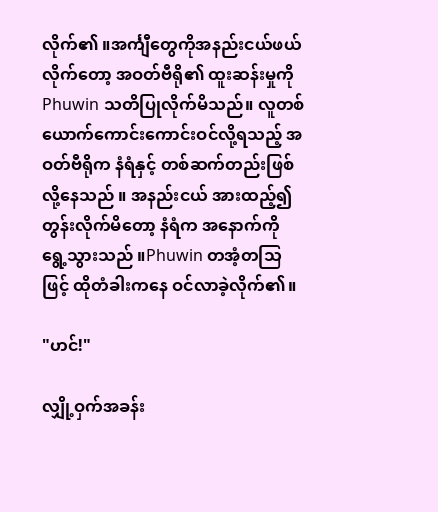လိုက်၏ ။အင်္ကျီတွေကိုအနည်းငယ်ဖယ်လိုက်တော့ အဝတ်ဗီရို၏ ထူးဆန်းမှုကို Phuwin သတိပြုလိုက်မိသည်။ လူတစ်ယောက်ကောင်းကောင်းဝင်လို့ရသည့် အဝတ်ဗီရိုက နံရံနှင့် တစ်ဆက်တည်းဖြစ်လို့နေသည် ။ အနည်းငယ် အားထည့်၍တွန်းလိုက်မိတော့ နံရံက အနောက်ကို ရွေ့သွားသည် ။Phuwin တအံ့တသြဖြင့် ထိုတံခါးကနေ ဝင်လာခဲ့လိုက်၏။

"ဟင်!"

လျှို့ဝှက်အခန်း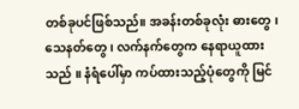တစ်ခုပင်ဖြစ်သည်။ အခန်းတစ်ခုလုံး ဓားတွေ ၊ သေနတ်တွေ ၊ လက်နက်တွေက နေရာယူထားသည် ။ နံရံပေါ်မှာ ကပ်ထားသည့်ပုံတွေကို မြင်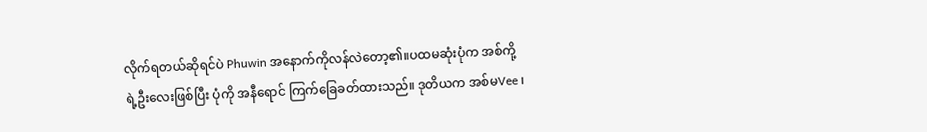လိုက်ရတယ်ဆိုရင်ပဲ Phuwin အနောက်ကိုလန်လဲတော့၏။ပထမဆုံးပုံက အစ်ကို့ရဲ့ဦးလေးဖြစ်ပြီး ပုံကို အနီရောင် ကြက်ခြေခတ်ထားသည်။ ဒုတိယက အစ်မVee ၊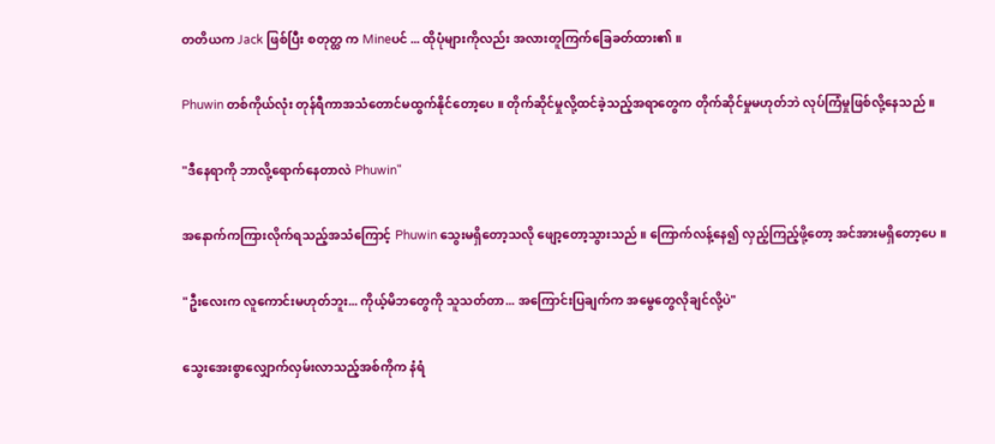တတိယက Jack ဖြစ်ပြီး စတုတ္ထ က Mineပင် ... ထိုပုံများကိုလည်း အလားတူကြက်ခြေခတ်ထား၏ ။

Phuwin တစ်ကိုယ်လုံး တုန်ရီကာအသံတောင်မထွက်နိုင်တော့ပေ ။ တိုက်ဆိုင်မှုလို့ထင်ခဲ့သည့်အရာတွေက တိုက်ဆိုင်မှုမဟုတ်ဘဲ လုပ်ကြံမှုဖြစ်လို့နေသည် ။

"ဒီနေရာကို ဘာလို့ရောက်နေတာလဲ Phuwin"

အနောက်ကကြားလိုက်ရသည့်အသံကြောင့် Phuwin သွေးမရှိတော့သလို ဖျော့တော့သွားသည် ။ ကြောက်လန့်နေ၍ လှည့်ကြည့်ဖို့တော့ အင်အားမရှိတော့ပေ ။

"ဦးလေးက လူကောင်းမဟုတ်ဘူး... ကိုယ့်မိဘတွေကို သူသတ်တာ... အကြောင်းပြချက်က အမွေတွေလိုချင်လို့ပဲ"

သွေးအေးစွာလျှောက်လှမ်းလာသည့်အစ်ကိုက နံရံ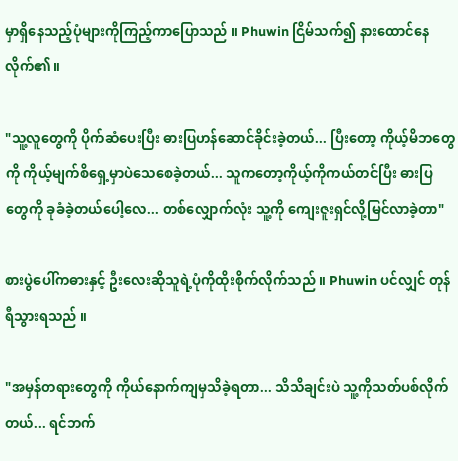မှာရှိနေသည့်ပုံများကိုကြည့်ကာပြောသည် ။ Phuwin ငြိမ်သက်၍ နားထောင်နေလိုက်၏။

"သူ့လူတွေကို ပိုက်ဆံပေးပြီး ဓားပြဟန်ဆောင်ခိုင်းခဲ့တယ်... ပြီးတော့ ကိုယ့်မိဘတွေကို ကိုယ့်မျက်စိရှေ့မှာပဲသေစေခဲ့တယ်... သူကတော့ကိုယ့်ကိုကယ်တင်ပြီး ဓားပြတွေကို ခုခံခဲ့တယ်ပေါ့လေ... တစ်လျှောက်လုံး သူ့ကို ကျေးဇူးရှင်လို့မြင်လာခဲ့တာ"

စားပွဲပေါ်ကဓားနှင့် ဦးလေးဆိုသူရဲ့ပုံကိုထိုးစိုက်လိုက်သည် ။ Phuwin ပင်လျှင် တုန်ရီသွားရသည် ။

"အမှန်တရားတွေကို ကိုယ်နောက်ကျမှသိခဲ့ရတာ... သိသိချင်းပဲ သူ့ကိုသတ်ပစ်လိုက်တယ်... ရင်ဘက်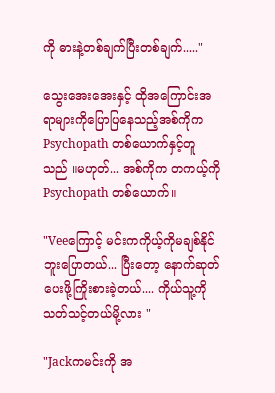ကို ဓားနဲ့တစ်ချက်ပြီးတစ်ချက်....."

သွေးအေးအေးနှင့် ထိုအကြောင်းအရာများကိုပြောပြနေသည့်အစ်ကိုက Psychopath တစ်ယောက်နှင့်တူသည် ။မဟုတ်... အစ်ကိုက တကယ့်ကို Psychopath တစ်ယောက်။

"Veeကြောင့် မင်းကကိုယ့်ကိုမချစ်နိုင်ဘူးပြောတယ်... ပြီးတော့ နောက်ဆုတ်ပေးဖို့ကြိုးစားခဲ့တယ်.... ကိုယ်သူ့ကို သတ်သင့်တယ်မို့လား "

"Jackကမင်းကို အ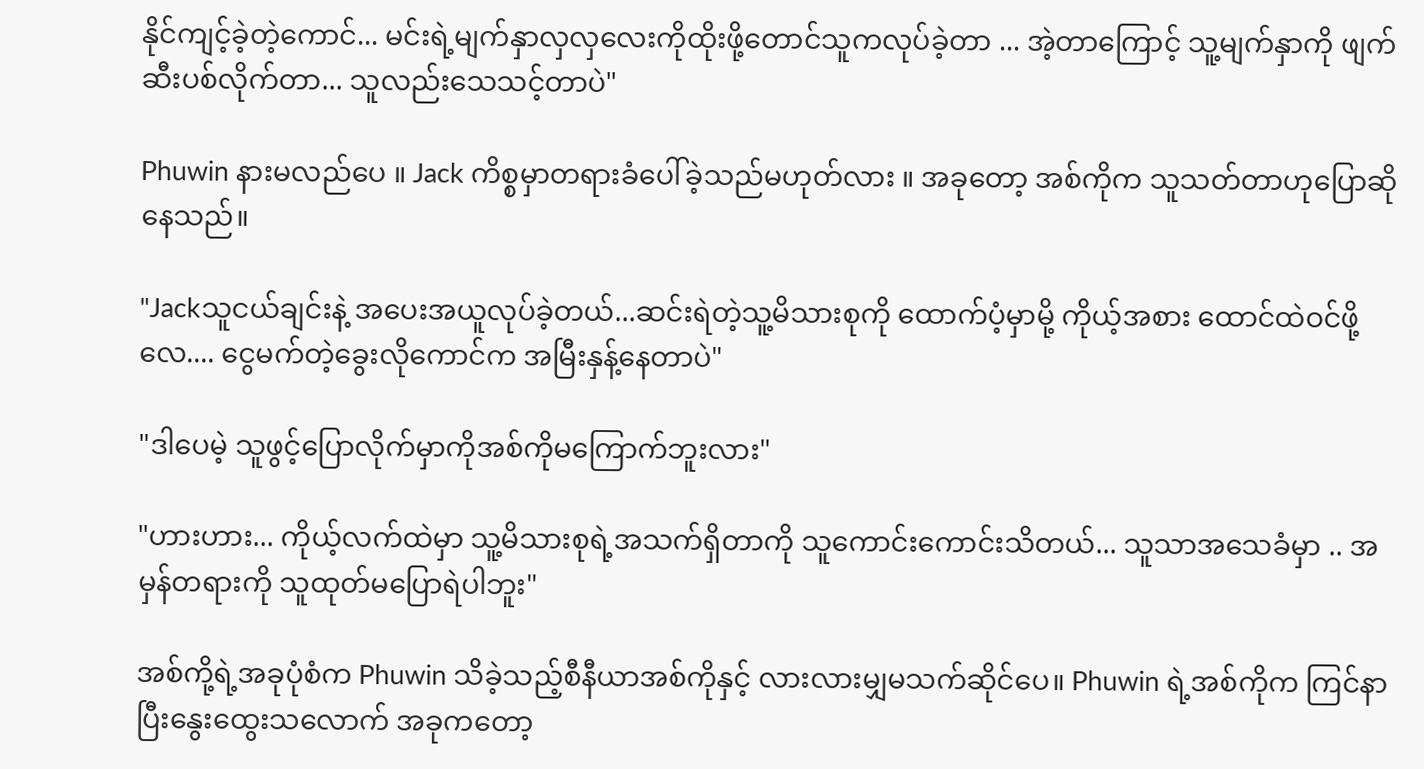နိုင်ကျင့်ခဲ့တဲ့ကောင်... မင်းရဲ့မျက်နှာလှလှလေးကိုထိုးဖို့တောင်သူကလုပ်ခဲ့တာ ... အဲ့တာကြောင့် သူ့မျက်နှာကို ဖျက်ဆီးပစ်လိုက်တာ... သူလည်းသေသင့်တာပဲ"

Phuwin နားမလည်ပေ ။ Jack ကိစ္စမှာတရားခံပေါ်ခဲ့သည်မဟုတ်လား ။ အခုတော့ အစ်ကိုက သူသတ်တာဟုပြောဆိုနေသည်။

"Jackသူငယ်ချင်းနဲ့ အပေးအယူလုပ်ခဲ့တယ်...ဆင်းရဲတဲ့သူ့မိသားစုကို ထောက်ပံ့မှာမို့ ကိုယ့်အစား ထောင်ထဲဝင်ဖို့လေ.... ငွေမက်တဲ့ခွေးလိုကောင်က အမြီးနှန့်နေတာပဲ"

"ဒါပေမဲ့ သူဖွင့်ပြောလိုက်မှာကိုအစ်ကိုမကြောက်ဘူးလား"

"ဟားဟား... ကိုယ့်လက်ထဲမှာ သူ့မိသားစုရဲ့အသက်ရှိတာကို သူကောင်းကောင်းသိတယ်... သူသာအသေခံမှာ .. အမှန်တရားကို သူထုတ်မပြောရဲပါဘူး"

အစ်ကို့ရဲ့အခုပုံစံက Phuwin သိခဲ့သည့်စီနီယာအစ်ကိုနှင့် လားလားမျှမသက်ဆိုင်ပေ။ Phuwin ရဲ့အစ်ကိုက ကြင်နာပြီးနွေးထွေးသလောက် အခုကတော့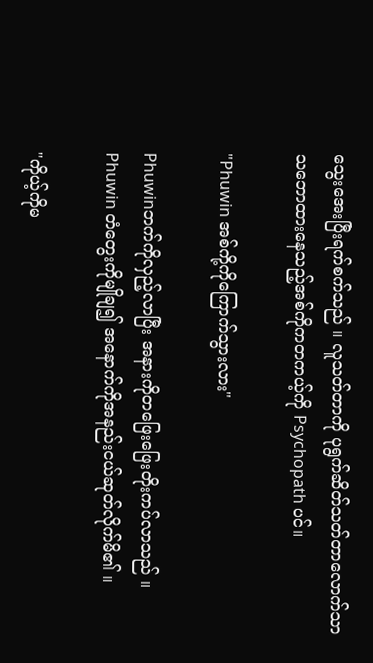သွေးအေးပြီးရက်စက်သည် ။ လူသတ်တာကို ပုရွက်ဆိတ်သတ်တာလောက်သာ သဘောထားနေသည့်အစ်ကိုကတကယ့်ကို Psychopath ပင်။

"Phuwin အစ်ကို့ကိုကြောက်သွားလား"

Phuwinဘက်ကိုလှည့်လာပြီး အနားကိုတဖြေးဖြေးတိုးကပ်လာသည် ။ Phuwin တံတွေးကိုမျိုချ၍ အနောက်ကိုအနည်းငယ်ဆုတ်လိုက်မိ၏ ။

"ကိုယ့်ကိုမ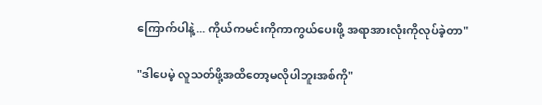ကြောက်ပါနဲ့... ကိုယ်ကမင်းကိုကာကွယ်ပေးဖို့ အရာအားလုံးကိုလုပ်ခဲ့တာ"

"ဒါပေမဲ့ လူသတ်ဖို့အထိတော့မလိုပါဘူးအစ်ကို"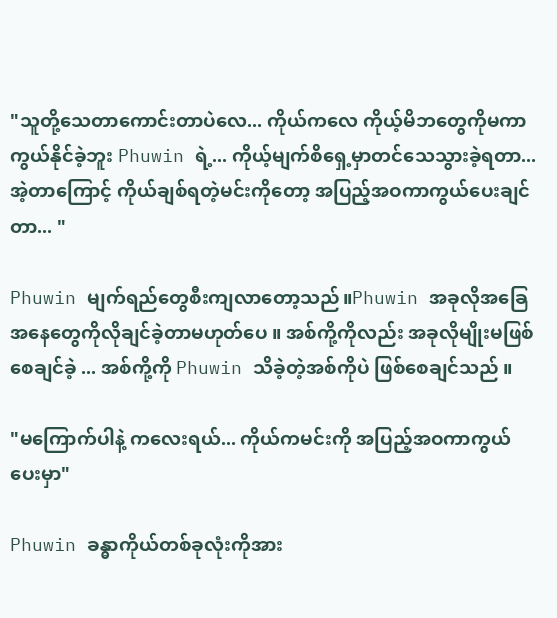"သူတို့သေတာကောင်းတာပဲလေ... ကိုယ်ကလေ ကိုယ့်မိဘတွေကိုမကာကွယ်နိုင်ခဲ့ဘူး Phuwin ရဲ့... ကိုယ့်မျက်စိရှေ့မှာတင်သေသွားခဲ့ရတာ... အဲ့တာကြောင့် ကိုယ်ချစ်ရတဲ့မင်းကိုတော့ အပြည့်အဝကာကွယ်ပေးချင်တာ... "

Phuwin မျက်ရည်တွေစီးကျလာတော့သည်။Phuwin အခုလိုအခြေအနေတွေကိုလိုချင်ခဲ့တာမဟုတ်ပေ ။ အစ်ကို့ကိုလည်း အခုလိုမျိုးမဖြစ်စေချင်ခဲ့ ... အစ်ကို့ကို Phuwin သိခဲ့တဲ့အစ်ကိုပဲ ဖြစ်စေချင်သည် ။

"မကြောက်ပါနဲ့ ကလေးရယ်... ကိုယ်ကမင်းကို အပြည့်အဝကာကွယ်ပေးမှာ"

Phuwin ခန္ဓာကိုယ်တစ်ခုလုံးကိုအား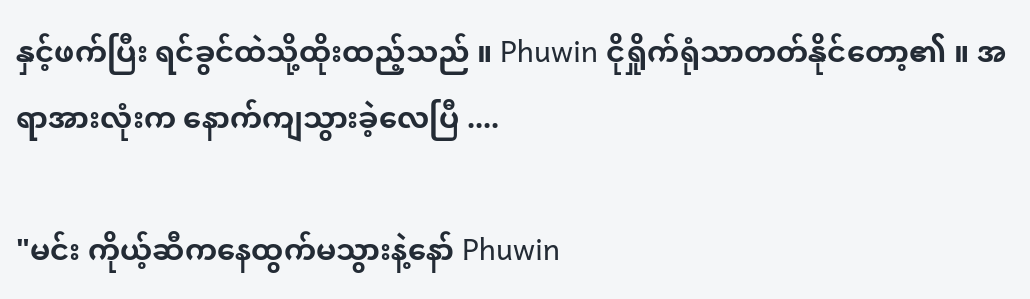နှင့်ဖက်ပြီး ရင်ခွင်ထဲသို့ထိုးထည့်သည် ။ Phuwin ငိုရှိုက်ရုံသာတတ်နိုင်တော့၏ ။ အရာအားလုံးက နောက်ကျသွားခဲ့လေပြီ ....

"မင်း ကိုယ့်ဆီကနေထွက်မသွားနဲ့နော် Phuwin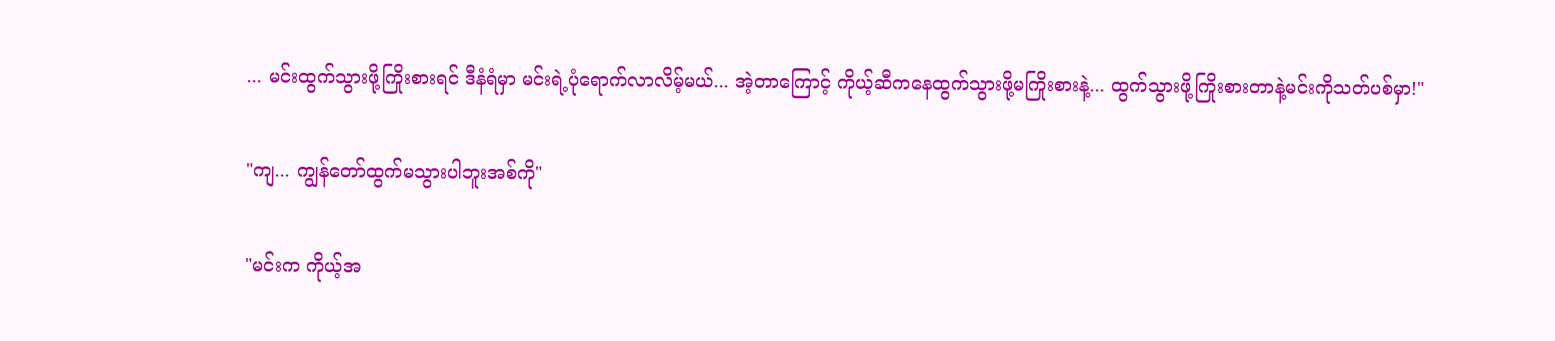... မင်းထွက်သွားဖို့ကြိုးစားရင် ဒီနံရံမှာ မင်းရဲ့ပုံရောက်လာလိမ့်မယ်... အဲ့တာကြောင့် ကိုယ့်ဆီကနေထွက်သွားဖို့မကြိုးစားနဲ့... ထွက်သွားဖို့ကြိုးစားတာနဲ့မင်းကိုသတ်ပစ်မှာ!"

"ကျ... ကျွန်တော်ထွက်မသွားပါဘူးအစ်ကို"

"မင်းက ကိုယ့်အ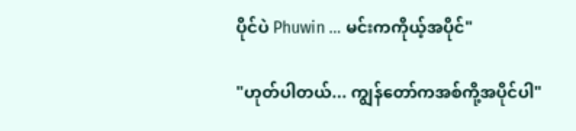ပိုင်ပဲ Phuwin ... မင်းကကိုယ့်အပိုင်"

"ဟုတ်ပါတယ်... ကျွန်တော်ကအစ်ကို့အပိုင်ပါ"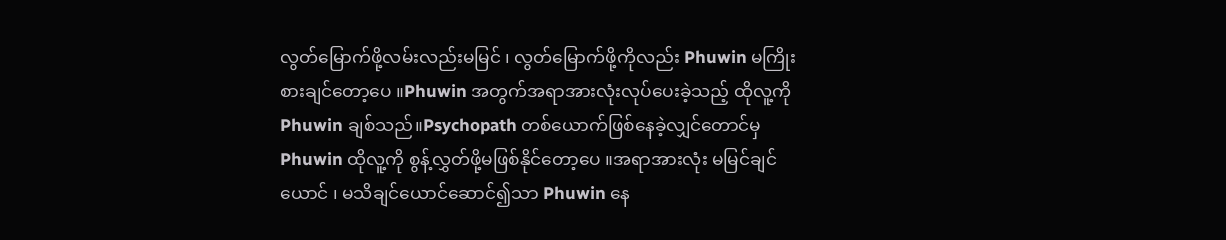လွတ်မြောက်ဖို့လမ်းလည်းမမြင် ၊ လွတ်မြောက်ဖို့ကိုလည်း Phuwin မကြိုးစားချင်တော့ပေ ။Phuwin အတွက်အရာအားလုံးလုပ်ပေးခဲ့သည့် ထိုလူ့ကို Phuwin ချစ်သည်။Psychopath တစ်ယောက်ဖြစ်နေခဲ့လျှင်တောင်မှ Phuwin ထိုလူ့ကို စွန့်လွှတ်ဖို့မဖြစ်နိုင်တော့ပေ ။အရာအားလုံး မမြင်ချင်ယောင် ၊ မသိချင်ယောင်ဆောင်၍သာ Phuwin နေ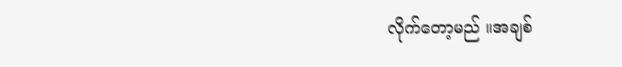လိုက်တော့မည် ။အချစ်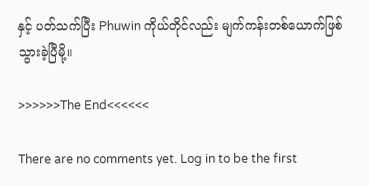နှင့် ပတ်သက်ပြီး Phuwin ကိုယ်တိုင်လည်း မျက်ကန်းတစ်ယောက်ဖြစ်သွားခဲ့ပြီမို့။

>>>>>>The End<<<<<<

There are no comments yet. Log in to be the first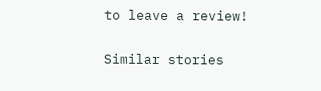to leave a review!

Similar stories